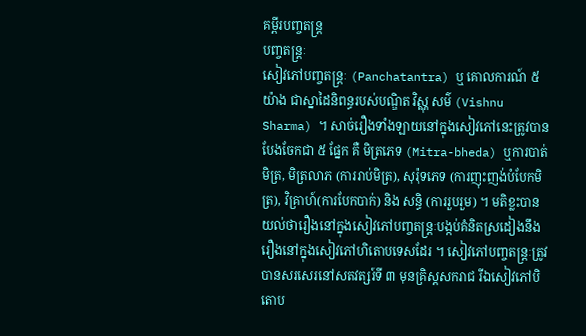គម្ពីរបញ្ចតន្ត្រ
បញ្ចតន្ត្រៈ
សៀវភៅបញ្ចតន្ត្រៈ (Panchatantra) ឬ គោលការណ៍ ៥ យ៉ាង ជាស្នាដៃនិពន្ធរបស់បណ្ឌិត វិស្ណុ សម៌ (Vishnu Sharma) ។ សាច់រឿងទាំងឡាយនៅក្នុងសៀវភៅនេះត្រូវបានបែងចែកជា ៥ ផ្នែក គឺ មិត្រភេទ (Mitra-bheda) ឬការបាត់មិត្រ, មិត្រលាភ (ការរាប់មិត្រ), សុរ៉ុទភេទ (ការញុះញង់បំបែកមិត្រ), វិគ្រាហ៍(ការបែកបាក់) និង សន្ធិ (ការរួបរួម) ។ មតិខ្លះបានយល់ថារឿងនៅក្នុងសៀវភៅបញ្ចតន្ត្រៈបង្កប់គំនិតស្រដៀងនឹងរឿងនៅក្នុងសៀវភៅហិតោបទេសដែរ ។ សៀវភៅបញ្ចតន្ត្រៈត្រូវបានសរសេរនៅសតវត្សរ៍ទី ៣ មុនគ្រិស្តសករាជ រីឯសៀវភៅបិតោប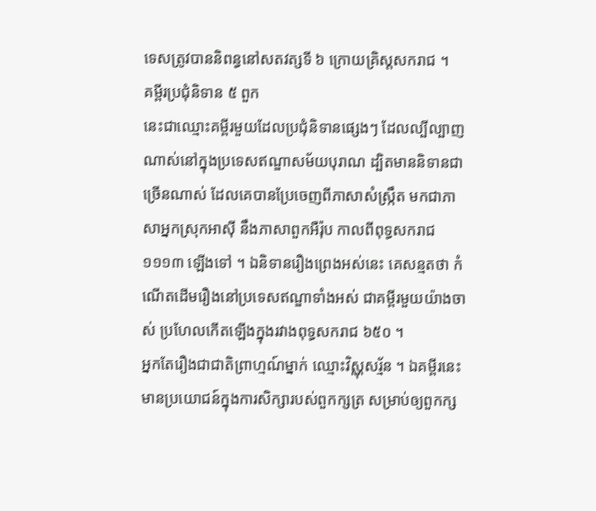ទេសត្រូវបាននិពន្ធនៅសតវត្សទី ៦ ក្រោយគ្រិស្តសករាជ ។
គម្ពីរប្រជុំនិទាន ៥ ពួក
នេះជាឈ្មោះគម្ពីរមួយដែលប្រជុំនិទានផ្សេងៗ ដែលល្បីល្បាញណាស់នៅក្នុងប្រទេសឥណ្ឌាសម័យបុរាណ ដ្បិតមាននិទានជាច្រើនណាស់ ដែលគេបានប្រែចេញពីភាសាសំស្ក្រឹត មកជាភាសាអ្នកស្រុកអាស៊ី នឹងភាសាពួកអឺរ៉ុប កាលពីពុទ្ធសករាជ ១១១៣ ឡើងទៅ ។ ឯនិទានរឿងព្រេងអស់នេះ គេសន្មតថា កំណើតដើមរឿងនៅប្រទេសឥណ្ឌាទាំងអស់ ជាគម្ពីរមួយយ៉ាងចាស់ ប្រហែលកើតឡើងក្នុងរវាងពុទ្ធសករាជ ៦៥០ ។
អ្នកតែរឿងជាជាតិព្រាហ្មណ៍ម្នាក់ ឈ្មោះវិស្ណុសរ្ម័ន ។ ឯគម្ពីរនេះមានប្រយោជន៍ក្នុងការសិក្សារបស់ពួកក្សត្រ សម្រាប់ឲ្យពួកក្ស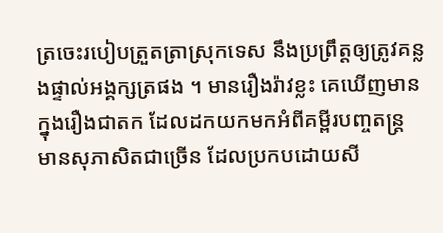ត្រចេះរបៀបត្រួតត្រាស្រុកទេស នឹងប្រព្រឹត្តឲ្យត្រូវគន្លងផ្ទាល់អង្គក្សត្រផង ។ មានរឿងរ៉ាវខ្លះ គេឃើញមានក្នុងរឿងជាតក ដែលដកយកមកអំពីគម្ពីរបញ្ចតន្ត្រ មានសុភាសិតជាច្រើន ដែលប្រកបដោយសី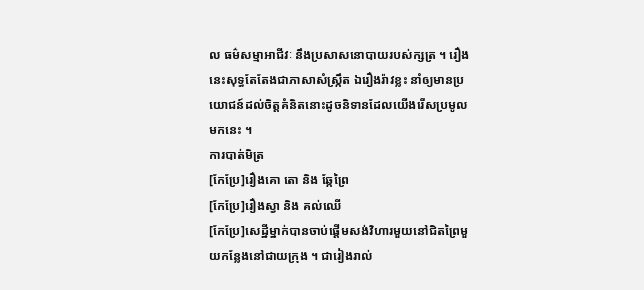ល ធម៌សម្មាអាជីវៈ នឹងប្រសាសនោបាយរបស់ក្សត្រ ។ រឿងនេះសុទ្ធតែតែងជាភាសាសំស្ក្រឹត ឯរឿងរ៉ាវខ្លះ នាំឲ្យមានប្រយោជន៍ដល់ចិត្តគំនិតនោះដូចនិទានដែលយើងរើសប្រមូលមកនេះ ។
ការបាត់មិត្រ
[កែប្រែ]រឿងគោ តោ និង ឆ្កែព្រៃ
[កែប្រែ]រឿងស្វា និង គល់ឈើ
[កែប្រែ]សេដ្ឋីម្នាក់បានចាប់ផ្តើមសង់វិហារមួយនៅជិតព្រៃមួយកន្លែងនៅជាយក្រុង ។ ជារៀងរាល់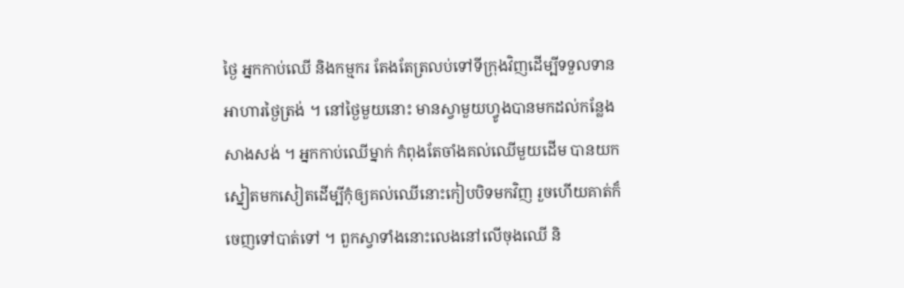ថ្ងៃ អ្នកកាប់ឈើ និងកម្មករ តែងតែត្រលប់ទៅទីក្រុងវិញដើម្បីទទួលទានអាហារថ្ងៃត្រង់ ។ នៅថ្ងៃមួយនោះ មានស្វាមួយហ្វូងបានមកដល់កន្លែងសាងសង់ ។ អ្នកកាប់ឈើម្នាក់ កំពុងតែចាំងគល់ឈើមួយដើម បានយកស្នៀតមកសៀតដើម្បីកុំឲ្យគល់ឈើនោះកៀបបិទមកវិញ រួចហើយគាត់ក៏ចេញទៅបាត់ទៅ ។ ពួកស្វាទាំងនោះលេងនៅលើចុងឈើ និ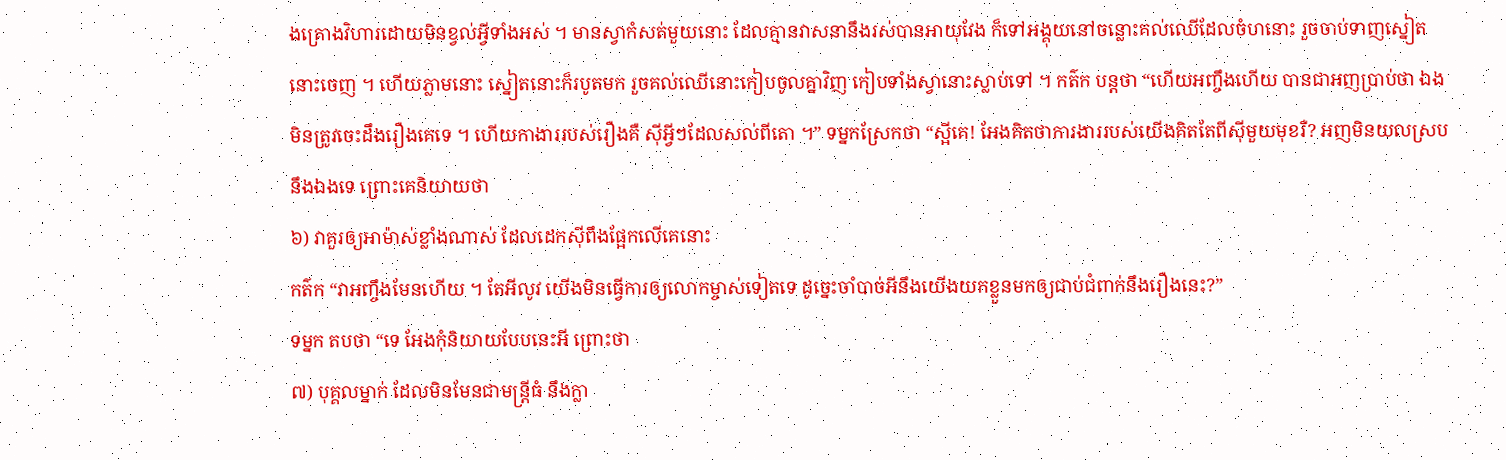ងគ្រោងវិហារដោយមិនខ្វល់អ្វីទាំងអស់ ។ មានស្វាកំសត់មួយនោះ ដែលគ្មានវាសនានឹងរស់បានអាយុវែង ក៏ទៅអង្គុយនៅចន្លោះគល់ឈើដែលចំហនោះ រួចចាប់ទាញស្នៀតនោះចេញ ។ ហើយភ្លាមនោះ ស្នៀតនោះក៏របូតមក រួចគល់ឈើនោះកៀបចូលគ្នាវិញ កៀបទាំងស្វានោះស្លាប់ទៅ ។ កត៌ក បន្តថា “ហើយអញ្ចឹងហើយ បានជាអញប្រាប់ថា ឯងមិនត្រូវចេះដឹងរឿងគេទេ ។ ហើយកាងាររបស់រឿងគឺ ស៊ីអ្វីៗដែលសល់ពីតោ ។” ទម្នកស្រែកថា “ស្អីគេ! អែងគិតថាការងាររបស់យើងគិតតែពីស៊ីមួយមុខរឺ? អញមិនយលស្របនឹងឯងទេ ព្រោះគេនិយាយថា
៦) វាគួរឲ្យអាម៉ាស់ខ្លាំងណាស់ ដែលដេកស៊ីពឹងផ្អែកលើគេនោះ
កត៌ក “វាអញ្ចឹងមែនហើយ ។ តែអីលូវ យើងមិនធ្វើការឲ្យលោកម្ចាស់ទៀតទេ ដូច្នេះចាំបាច់អីនឹងយើងយកខ្លួនមកឲ្យជាប់ជំពាក់នឹងរឿងនេះ?”
ទម្នក តបថា “ទេ អែងកុំនិយាយបែបនេះអី ព្រោះថា
៧) បុគ្គលម្នាក់ ដែលមិនមែនជាមន្ត្រីធំ នឹងក្លា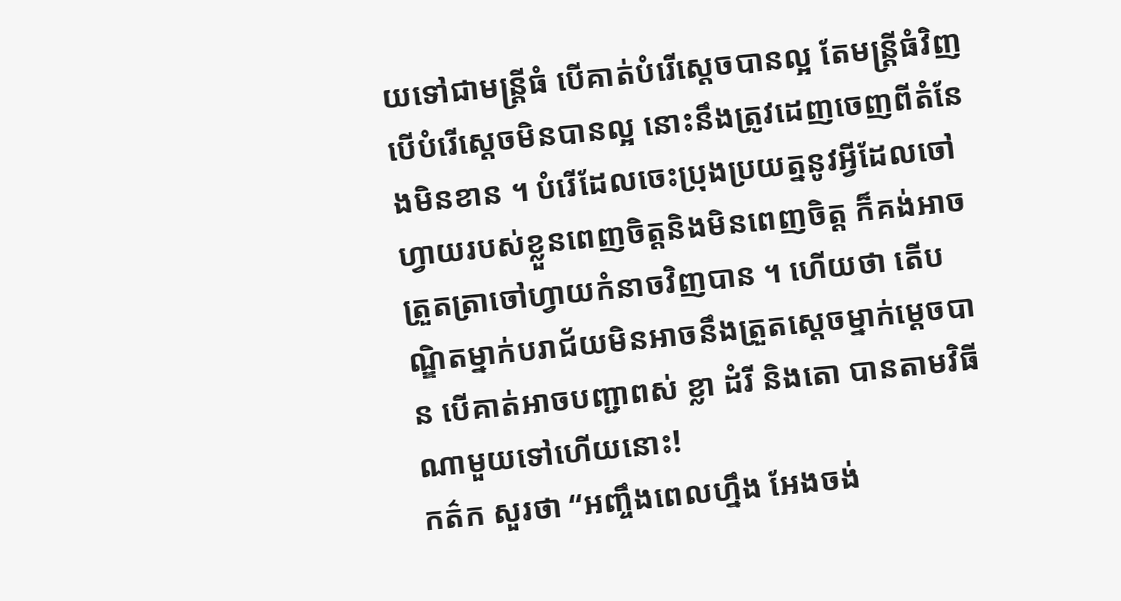យទៅជាមន្ត្រីធំ បើគាត់បំរើស្តេចបានល្អ តែមន្ត្រីធំវិញបើបំរើស្តេចមិនបានល្អ នោះនឹងត្រូវដេញចេញពីតំនែងមិនខាន ។ បំរើដែលចេះប្រុងប្រយត្ននូវអ្វីដែលចៅហ្វាយរបស់ខ្លួនពេញចិត្តនិងមិនពេញចិត្ត ក៏គង់អាចត្រួតត្រាចៅហ្វាយកំនាចវិញបាន ។ ហើយថា តើបណ្ឌិតម្នាក់បរាជ័យមិនអាចនឹងត្រួតស្តេចម្នាក់ម្តេចបាន បើគាត់អាចបញ្ជាពស់ ខ្លា ដំរី និងតោ បានតាមវិធីណាមួយទៅហើយនោះ!
កត៌ក សួរថា “អញ្ចឹងពេលហ្នឹង អែងចង់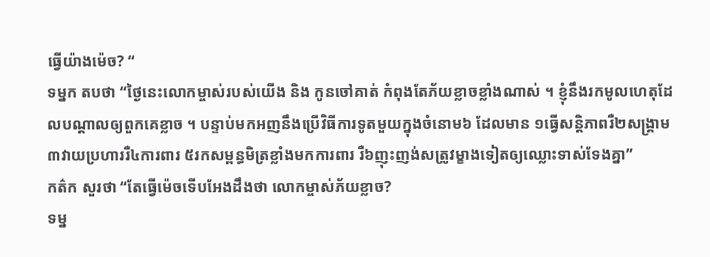ធ្វើយ៉ាងម៉េច? “
ទម្នក តបថា “ថ្ងៃនេះលោកម្ចាស់របស់យើង និង កូនចៅគាត់ កំពុងតែភ័យខ្លាចខ្លាំងណាស់ ។ ខ្ញុំនឹងរកមូលហេតុដែលបណ្តាលឲ្យពួកគេខ្លាច ។ បន្ទាប់មកអញនឹងប្រើវិធីការទូតមួយក្នុងចំនោម៦ ដែលមាន ១ធ្វើសន្តិភាពរឺ២សង្គ្រាម ៣វាយប្រហាររឺ៤ការពារ ៥រកសម្ពន្ធមិត្រខ្លាំងមកការពារ រឺ៦ញុះញង់សត្រូវម្ខាងទៀតឲ្យឈ្លោះទាស់ទែងគ្នា”
កត៌ក សួរថា “តែធ្វើម៉េចទើបអែងដឹងថា លោកម្ចាស់ភ័យខ្លាច?
ទម្ន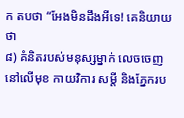ក តបថា “អែងមិនដឹងអីទេ! គេនិយាយថា
៨) គំនិតរបស់មនុស្សម្នាក់ លេចចេញនៅលើមុខ កាយវិការ សម្តី និងភ្នែករប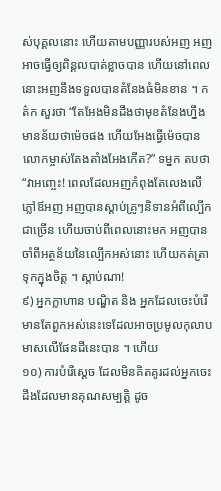ស់បុគ្គលនោះ ហើយតាមបញ្ញារបស់អញ អញអាចធ្វើឲ្យពិន្គលបាត់ខ្លាចបាន ហើយនៅពេលនោះអញនឹងទទួលបានតំនែងធំមិនខាន ។ កត៌ក សួរថា “តែអែងមិនដឹងថាមុខតំនែងហ្នឹងមានន័យថាម៉េចផង ហើយអែងធ្វើម៉េចបានលោកម្ចាស់តែងតាំងអែងកើត?” ទម្នក តបថា “វាអញ្ចេះ! ពេលដែលអញកំពុងតែលេងលើភ្លៅឪអញ អញបានស្តាប់គ្រូៗនិទានអំពីល្បើកជាច្រើន ហើយចាប់ពីពេលនោះមក អញបានចាំពីអត្ថន័យនៃល្បើកអស់នោះ ហើយកត់ត្រាទុកក្នុងចិត្ត ។ ស្តាប់ណា!
៩) អ្នកក្លាហាន បណ្ឌិត និង អ្នកដែលចេះបំរើ មានតែពួកអស់នេះទេដែលអាចប្រមូលកុលាបមាសលើផែនដីនេះបាន ។ ហើយ
១០) ការបំរើស្តេច ដែលមិនគិតគូរដល់អ្នកចេះដឹងដែលមានគុណសម្បត្តិ ដូច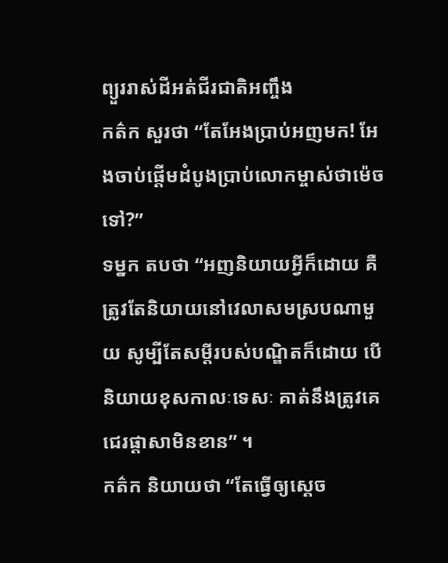ព្យួររាស់ដីអត់ជីរជាតិអញ្ចឹង
កត៌ក សួរថា “តែអែងប្រាប់អញមក! អែងចាប់ផ្តើមដំបូងប្រាប់លោកម្ចាស់ថាម៉េចទៅ?”
ទម្នក តបថា “អញនិយាយអ្វីក៏ដោយ គឺត្រូវតែនិយាយនៅវេលាសមស្របណាមួយ សូម្បីតែសម្តីរបស់បណ្ឌិតក៏ដោយ បើនិយាយខុសកាលៈទេសៈ គាត់នឹងត្រូវគេជេរផ្តាសាមិនខាន” ។
កត៌ក និយាយថា “តែធ្វើឲ្យស្តេច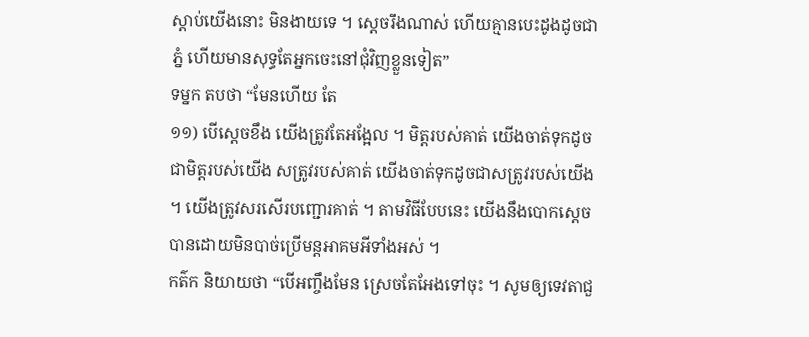ស្តាប់យើងនោះ មិនងាយទេ ។ ស្តេចរឹងណាស់ ហើយគ្មានបេះដូងដូចជាភ្នំ ហើយមានសុទ្ធតែអ្នកចេះនៅជុំវិញខ្លួនទៀត”
ទម្នក តបថា “មែនហើយ តែ
១១) បើស្តេចខឹង យើងត្រូវតែអង្អែល ។ មិត្តរបស់គាត់ យើងចាត់ទុកដូចជាមិត្តរបស់យើង សត្រូវរបស់គាត់ យើងចាត់ទុកដូចជាសត្រូវរបស់យើង ។ យើងត្រូវសរសើរបញ្ជោរគាត់ ។ តាមវិធីបែបនេះ យើងនឹងបោកស្តេចបានដោយមិនបាច់ប្រើមន្តអាគមអីទាំងអស់ ។
កត៌ក និយាយថា “បើអញ្ចឹងមែន ស្រេចតែអែងទៅចុះ ។ សូមឲ្យទេវតាជួ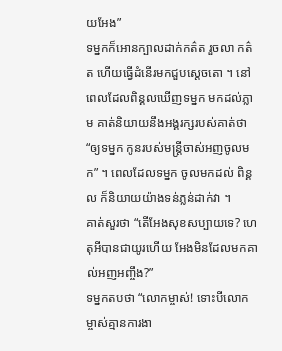យអែង”
ទម្នកក៏អោនក្បាលដាក់កត៌ត រួចលា កត៌ត ហើយធ្វើដំនើរមកជួបស្តេចតោ ។ នៅពេលដែលពិន្គលឃើញទម្នក មកដល់ភ្លាម គាត់និយាយនឹងអង្គរក្សរបស់គាត់ថា “ឲ្យទម្នក កូនរបស់មន្ត្រីចាស់អញចូលមក” ។ ពេលដែលទម្នក ចូលមកដល់ ពិន្គល ក៏និយាយយ៉ាងទន់ភ្លន់ដាក់វា ។
គាត់សួរថា “តើអែងសុខសប្បាយទេ? ហេតុអីបានជាយូរហើយ អែងមិនដែលមកគាល់អញអញ្ចឹង?”
ទម្នកតបថា “លោកម្ចាស់! ទោះបីលោកម្ចាស់គ្មានការងា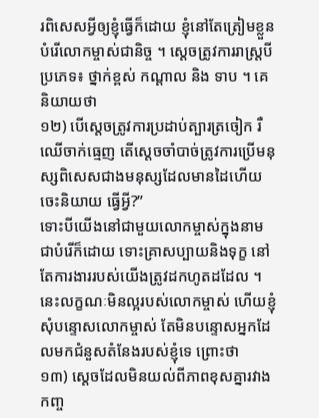រពិសេសអ្វីឲ្យខ្ញុំធ្វើក៏ដោយ ខ្ញុំនៅតែត្រៀមខ្លួនបំរើលោកម្ចាស់ជានិច្ច ។ ស្តេចត្រូវការរាស្ត្របីប្រភេទ៖ ថ្នាក់ខ្ពស់ កណ្តាល និង ទាប ។ គេនិយាយថា
១២) បើស្តេចត្រូវការប្រដាប់ត្បារត្រចៀក រឺឈើចាក់ធ្មេញ តើស្តេចចាំបាច់ត្រូវការប្រើមនុស្សពិសេសជាងមនុស្សដែលមានដៃហើយចេះនិយាយ ធ្វើអ្វី?”
ទោះបីយើងនៅជាមួយលោកម្ចាស់ក្នុងនាមជាបំរើក៏ដោយ ទោះគ្រាសប្បាយនិងទុក្ខ នៅតែការងាររបស់យើងត្រូវដកហូតដដែល ។ នេះលក្ខណៈមិនល្អរបស់លោកម្ចាស់ ហើយខ្ញុំសុំបន្ទោសលោកម្ចាស់ តែមិនបន្ទោសអ្នកដែលមកជំនួសតំនែងរបស់ខ្ញុំទេ ព្រោះថា
១៣) ស្តេចដែលមិនយល់ពីភាពខុសគ្នារវាងកញ្ច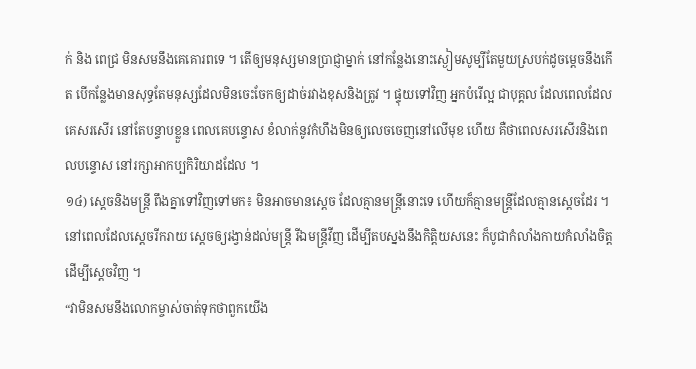ក់ និង ពេជ្រ មិនសមនឹងគេគោរពទេ ។ តើឲ្យមនុស្សមានប្រាជ្ញាម្នាក់ នៅកន្លែងនោះស្ងៀមសូម្បីតែមួយស្របក់ដូចម្តេចនឹងកើត បើកន្លែងមានសុទ្ធតែមនុស្សដែលមិនចេះចែកឲ្យដាច់រវាងខុសនិងត្រូវ ។ ផ្ទុយទៅវិញ អ្នកបំរើល្អ ជាបុគ្គល ដែលពេលដែលគេសរសើរ នៅតែបន្ទាបខ្លួន ពេលគេបន្ទោស ខំលាក់នូវកំហឹងមិនឲ្យលេចចេញនៅលើមុខ ហើយ គឺថាពេលសរសើរនិងពេលបន្ទោស នៅរក្សាអាកប្បកិរិយាដដែល ។
១៤) ស្តេចនិងមន្ត្រី ពឹងគ្នាទៅវិញទៅមក៖ មិនអាចមានស្តេច ដែលគ្មានមន្ត្រីនោះទេ ហើយក៏គ្មានមន្ត្រីដែលគ្មានស្តេចដែរ ។ នៅពេលដែលស្តេចរីករាយ ស្តេចឲ្យរង្វាន់ដល់មន្ត្រី រីឯមន្ត្រីវីញ ដើម្បីតបស្នងនឹងកិត្តិយសនេះ ក៏បូជាកំលាំងកាយកំលាំងចិត្តដើម្បីស្តេចវិញ ។
“វាមិនសមនឹងលោកម្ចាស់ចាត់ទុកថាពួកយើង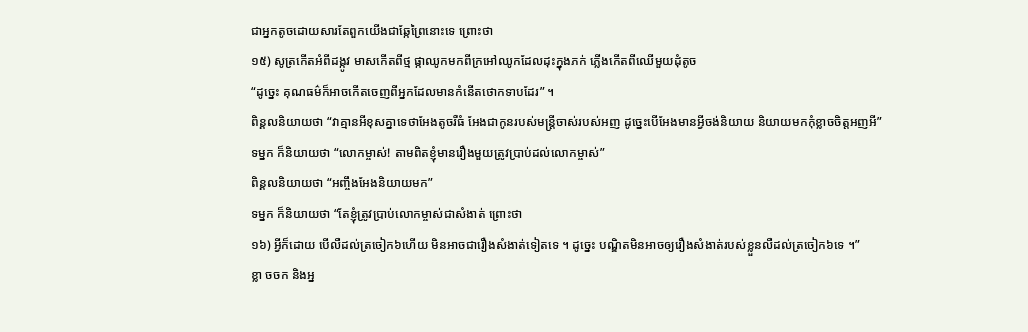ជាអ្នកតូចដោយសារតែពួកយើងជាឆ្កែព្រៃនោះទេ ព្រោះថា
១៥) សូត្រកើតអំពីដង្កូវ មាសកើតពីថ្ម ផ្កាឈូកមកពីក្រអៅឈូកដែលដុះក្នុងភក់ ភ្លើងកើតពីឈើមួយដុំតូច
“ដូច្នេះ គុណធម៌ក៏អាចកើតចេញពីអ្នកដែលមានកំនើតថោកទាបដែរ” ។
ពិន្គលនិយាយថា “វាគ្មានអីខុសគ្នាទេថាអែងតូចរឺធំ អែងជាកូនរបស់មន្ត្រីចាស់របស់អញ ដូច្នេះបើអែងមានអ្វីចង់និយាយ និយាយមកកុំខ្លាចចិត្តអញអី”
ទម្នក ក៏និយាយថា “លោកម្ចាស់! តាមពិតខ្ញុំមានរឿងមួយត្រូវប្រាប់ដល់លោកម្ចាស់”
ពិន្គលនិយាយថា “អញ្ចឹងអែងនិយាយមក”
ទម្នក ក៏និយាយថា “តែខ្ញុំត្រូវប្រាប់លោកម្ចាស់ជាសំងាត់ ព្រោះថា
១៦) អ្វីក៏ដោយ បើលឺដល់ត្រចៀក៦ហើយ មិនអាចជារឿងសំងាត់ទៀតទេ ។ ដូច្នេះ បណ្ឌិតមិនអាចឲ្យរឿងសំងាត់របស់ខ្លួនលឺដល់ត្រចៀក៦ទេ ។”
ខ្លា ចចក និងអ្ន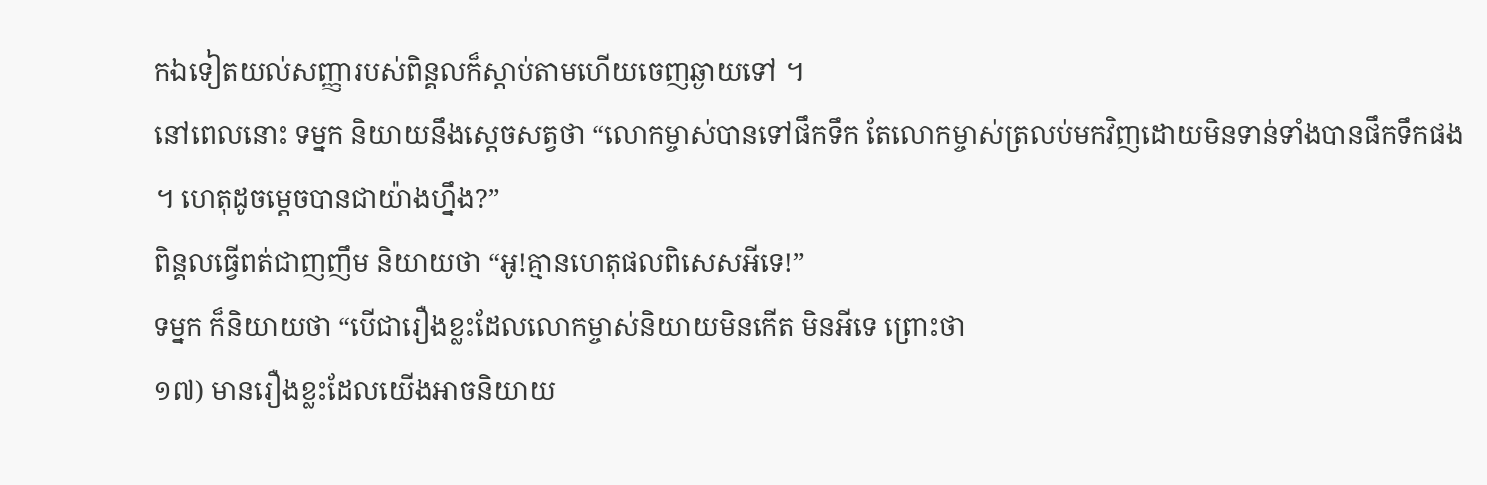កឯទៀតយល់សញ្ញារបស់ពិន្គលក៏ស្តាប់តាមហើយចេញឆ្ងាយទៅ ។
នៅពេលនោះ ទម្នក និយាយនឹងស្តេចសត្វថា “លោកម្ចាស់បានទៅផឹកទឹក តែលោកម្ចាស់ត្រលប់មកវិញដោយមិនទាន់ទាំងបានផឹកទឹកផង ។ ហេតុដូចម្តេចបានជាយ៉ាងហ្នឹង?”
ពិន្គលធ្វើពត់ជាញញឹម និយាយថា “អូ!គ្មានហេតុផលពិសេសអីទេ!”
ទម្នក ក៏និយាយថា “បើជារឿងខ្លះដែលលោកម្ចាស់និយាយមិនកើត មិនអីទេ ព្រោះថា
១៧) មានរឿងខ្លះដែលយើងអាចនិយាយ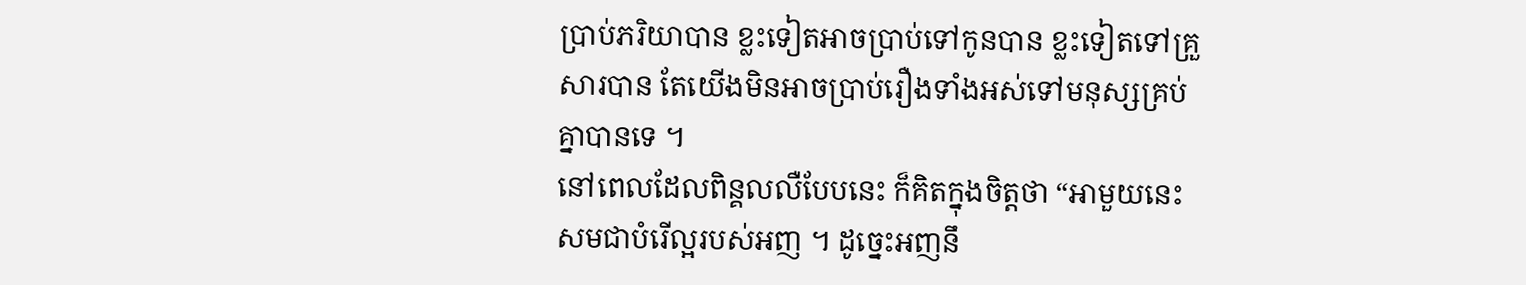ប្រាប់ភរិយាបាន ខ្លះទៀតអាចប្រាប់ទៅកូនបាន ខ្លះទៀតទៅគ្រួសារបាន តែយើងមិនអាចប្រាប់រឿងទាំងអស់ទៅមនុស្សគ្រប់គ្នាបានទេ ។
នៅពេលដែលពិន្គលលឺបែបនេះ ក៏គិតក្នុងចិត្តថា “អាមួយនេះសមជាបំរើល្អរបស់អញ ។ ដូច្នេះអញនឹ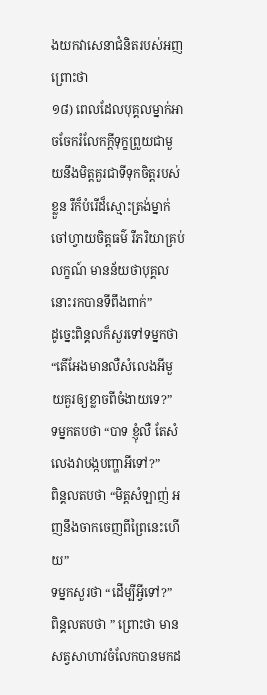ងយកវាសេនាជំនិតរបស់អញ ព្រោះថា
១៨) ពេលដែលបុគ្គលម្នាក់អាចចែករំលែកក្តីទុក្ខព្រួយជាមួយនឹងមិត្តគួរជាទីទុកចិត្តរបស់ខ្លួន រឺក៏បំរើដ៏ស្មោះត្រង់ម្នាក់ ចៅហ្វាយចិត្តធម៌ រឺភរិយាគ្រប់លក្ខណ៍ មានន័យថាបុគ្គលនោះរកបានទីពឹងពាក់”
ដូច្នេះពិន្គលក៏សួរទៅទម្នកថា “តើអែងមានលឺសំលេងអីមួយគួរឲ្យខ្លាចពីចំងាយទេ?”
ទម្នកតបថា “បាទ ខ្ញុំលឺ តែសំលេងវាបង្កបញ្ហាអីទៅ?”
ពិន្គលតបថា “មិត្តសំឡាញ់ អញនឹងចាកចេញពីព្រៃនេះហើយ”
ទម្នកសួរថា “ដើម្បីអ្វីទៅ?”
ពិន្គលតបថា ” ព្រោះថា មានសត្វសាហាវចំលែកបានមកដ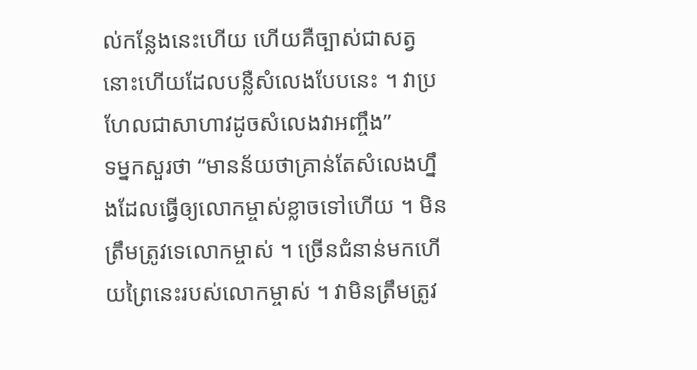ល់កន្លែងនេះហើយ ហើយគឺច្បាស់ជាសត្វនោះហើយដែលបន្លឺសំលេងបែបនេះ ។ វាប្រហែលជាសាហាវដូចសំលេងវាអញ្ចឹង”
ទម្នកសួរថា “មានន័យថាគ្រាន់តែសំលេងហ្នឹងដែលធ្វើឲ្យលោកម្ចាស់ខ្លាចទៅហើយ ។ មិនត្រឹមត្រូវទេលោកម្ចាស់ ។ ច្រើនជំនាន់មកហើយព្រៃនេះរបស់លោកម្ចាស់ ។ វាមិនត្រឹមត្រូវ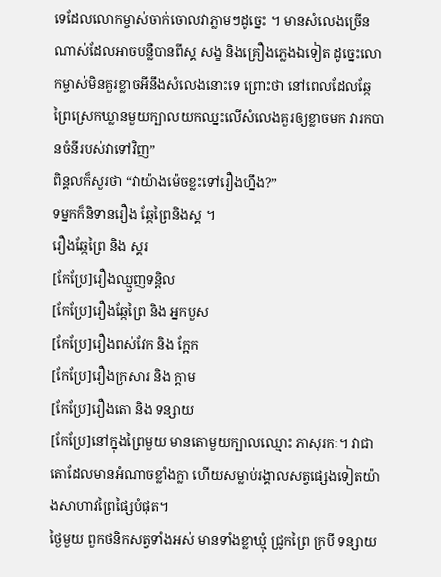ទេដែលលោកម្ចាស់ចាក់ចោលវាភ្លាមៗដូច្នេះ ។ មានសំលេងច្រើនណាស់ដែលអាចបន្លឺបានពីស្គ សង្ខ និងគ្រឿងភ្លេងឯទៀត ដូច្នេះលោកម្ចាស់មិនគួរខ្លាចអីនឹងសំលេងនោះទេ ព្រោះថា នៅពេលដែលឆ្កែព្រៃស្រេកឃ្លានមួយក្បាលយកឈ្នះលើសំលេងគួរឲ្យខ្លាចមក វារកបានចំនីរបស់វាទៅវិញ”
ពិន្គលក៏សួរថា “វាយ៉ាងម៉េចខ្លះទៅរឿងហ្នឹង?”
ទម្នកក៏និទានរឿង ឆ្កែព្រៃនិងស្គ ។
រឿងឆ្កែព្រៃ និង ស្គរ
[កែប្រែ]រឿងឈ្មួញទន្តិល
[កែប្រែ]រឿងឆ្កែព្រៃ និង អ្នកបួស
[កែប្រែ]រឿងពស់វែក និង ក្អែក
[កែប្រែ]រឿងក្រសារ និង ក្តាម
[កែប្រែ]រឿងតោ និង ទន្សាយ
[កែប្រែ]នៅក្នុងព្រៃមួយ មានតោមួយក្បាលឈ្មោះ ភាសុរកៈ។ វាជាតោដែលមានអំណាចខ្លាំងក្លា ហើយសម្លាប់រង្គាលសត្វផ្សេងទៀតយ៉ាងសាហាវព្រៃផ្សៃបំផុត។
ថ្ងៃមួយ ពួកថនិកសត្វទាំងអស់ មានទាំងខ្លាឃ្មុំ ជ្រូកព្រៃ ក្របី ទន្សាយ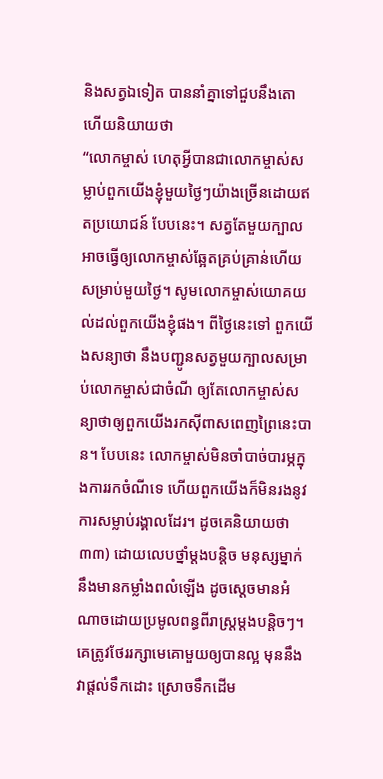និងសត្វឯទៀត បាននាំគ្នាទៅជួបនឹងតោ ហើយនិយាយថា
“លោកម្ចាស់ ហេតុអ្វីបានជាលោកម្ចាស់សម្លាប់ពួកយើងខ្ញុំមួយថ្ងៃៗយ៉ាងច្រើនដោយឥតប្រយោជន៍ បែបនេះ។ សត្វតែមួយក្បាលអាចធ្វើឲ្យលោកម្ចាស់ឆ្អែតគ្រប់គ្រាន់ហើយសម្រាប់មួយថ្ងៃ។ សូមលោកម្ចាស់យោគយល់ដល់ពួកយើងខ្ញុំផង។ ពីថ្ងៃនេះទៅ ពួកយើងសន្យាថា នឹងបញ្ជូនសត្វមួយក្បាលសម្រាប់លោកម្ចាស់ជាចំណី ឲ្យតែលោកម្ចាស់សន្យាថាឲ្យពួកយើងរកស៊ីពាសពេញព្រៃនេះបាន។ បែបនេះ លោកម្ចាស់មិនចាំបាច់បារម្ភក្នុងការរកចំណីទេ ហើយពួកយើងក៏មិនរងនូវការសម្លាប់រង្គាលដែរ។ ដូចគេនិយាយថា
៣៣) ដោយលេបថ្នាំម្តងបន្តិច មនុស្សម្នាក់នឹងមានកម្លាំងពលំឡើង ដូចស្តេចមានអំណាចដោយប្រមូលពន្ធពីរាស្ត្រម្តងបន្តិចៗ។ គេត្រូវថែររក្សាមេគោមួយឲ្យបានល្អ មុននឹងវាផ្តល់ទឹកដោះ ស្រោចទឹកដើម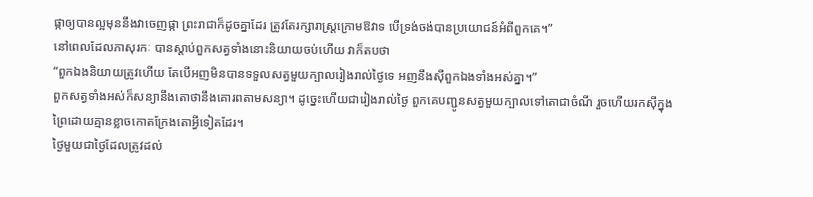ផ្កាឲ្យបានល្អមុននឹងវាចេញផ្កា ព្រះរាជាក៏ដូចគ្នាដែរ ត្រូវតែរក្សារាស្ត្រក្រោមឱវាទ បើទ្រង់ចង់បានប្រយោជន៍អំពីពួកគេ។”
នៅពេលដែលភាសុរកៈ បានស្តាប់ពួកសត្វទាំងនោះនិយាយចប់ហើយ វាក៏តបថា
“ពួកឯងនិយាយត្រូវហើយ តែបើអញមិនបានទទួលសត្វមួយក្បាលរៀងរាល់ថ្ងៃទេ អញនឹងស៊ីពួកឯងទាំងអស់គ្នា។”
ពួកសត្វទាំងអស់ក៏សន្យានឹងតោថានឹងគោរពតាមសន្យា។ ដូច្នេះហើយជារៀងរាល់ថ្ងៃ ពួកគេបញ្ជូនសត្វមួយក្បាលទៅតោជាចំណី រួចហើយរកស៊ីក្នុងព្រៃដោយគ្មានខ្លាចកោតក្រែងតោអ្វីទៀតដែរ។
ថ្ងៃមួយជាថ្ងៃដែលត្រូវដល់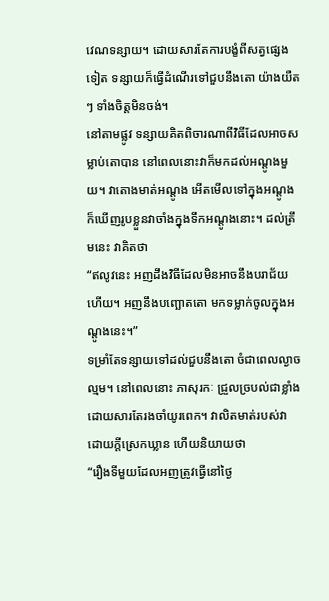វេណទន្សាយ។ ដោយសារតែការបង្ខំពីសត្វផ្សេងទៀត ទន្សាយក៏ធ្វើដំណើរទៅជួបនឹងតោ យ៉ាងយឺតៗ ទាំងចិត្តមិនចង់។
នៅតាមផ្លូវ ទន្សាយគិតពិចារណាពីវិធីដែលអាចសម្លាប់តោបាន នៅពេលនោះវាក៏មកដល់អណ្តូងមួយ។ វាតោងមាត់អណ្តូង អើតមើលទៅក្នុងអណ្តូង ក៏ឃើញរូបខ្លួនវាចាំងក្នុងទឹកអណ្តូងនោះ។ ដល់ត្រឹមនេះ វាគិតថា
“ឥលូវនេះ អញដឹងវិធីដែលមិនអាចនឹងបរាជ័យហើយ។ អញនឹងបញ្ឆោតតោ មកទម្លាក់ចូលក្នុងអណ្តូងនេះ។”
ទម្រាំតែទន្សាយទៅដល់ជួបនឹងតោ ចំជាពេលល្ងាចល្មម។ នៅពេលនោះ ភាសុរកៈ ជ្រួលច្របល់ជាខ្លាំង ដោយសារតែរងចាំយូរពេក។ វាលិតមាត់របស់វា ដោយក្តីស្រេកឃ្លាន ហើយនិយាយថា
“រឿងទីមួយដែលអញត្រូវធ្វើនៅថ្ងៃ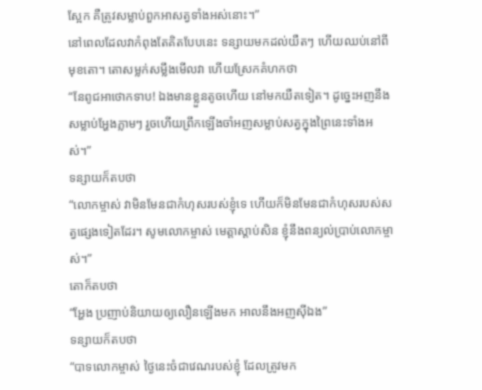ស្អែក គឺត្រូវសម្លាប់ពួកអាសត្វទាំងអស់នោះ។”
នៅពេលដែលវាកំពុងតែគិតបែបនេះ ទន្សាយមកដល់យឺតៗ ហើយឈប់នៅពីមុខតោ។ តោសម្លក់សម្លឹងមើលវា ហើយស្រែកគំហកថា
“នែពូជអាថោកទាប! ឯងមានខ្លួនតូចហើយ នៅមកយឺតទៀត។ ដូច្នេះអញនឹងសម្លាប់អ្ហែងភ្លាមៗ រួចហើយព្រឹកឡើងចាំអញសម្លាប់សត្វក្នុងព្រៃនេះទាំងអស់។”
ទន្សាយក៏តបថា
“លោកម្ចាស់ វាមិនមែនជាកំហុសរបស់ខ្ញុំទេ ហើយក៏មិនមែនជាកំហុសរបស់សត្វផ្សេងទៀតដែរ។ សូមលោកម្ចាស់ មេត្តាស្តាប់សិន ខ្ញុំនឹងពន្យល់ប្រាប់លោកម្ចាស់។”
តោក៏តបថា
“អ្ហែង ប្រញាប់និយាយឲ្យលឿនឡើងមក អាលនឹងអញស៊ីឯង”
ទន្សាយក៏តបថា
“បាទលោកម្ចាស់ ថ្ងៃនេះចំជាវេណរបស់ខ្ញុំ ដែលត្រូវមក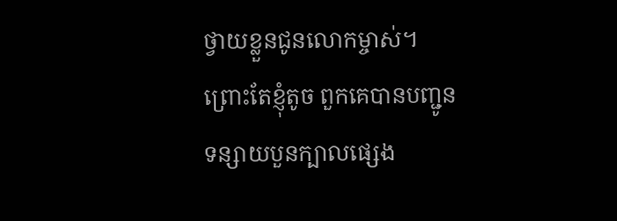ថ្វាយខ្លួនជូនលោកម្ចាស់។ ព្រោះតែខ្ញុំតូច ពួកគេបានបញ្ជូនទន្សាយបួនក្បាលផ្សេង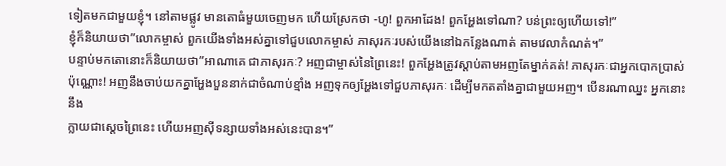ទៀតមកជាមួយខ្ញុំ។ នៅតាមផ្លូវ មានតោធំមួយចេញមក ហើយស្រែកថា -ហូ! ពួកអាដែង! ពួកអ្ហែងទៅណា? បន់ព្រះឲ្យហើយទៅ!”
ខ្ញុំក៏និយាយថា”លោកម្ចាស់ ពួកយើងទាំងអស់គ្នាទៅជួបលោកម្ចាស់ ភាសុរកៈរបស់យើងនៅឯកន្លែងណាត់ តាមវេលាកំណត់។”
បន្ទាប់មកតោនោះក៏និយាយថា”អាណាគេ ជាភាសុរកៈ? អញជាម្ចាស់នៃព្រៃនេះ! ពួកអ្ហែងត្រូវស្តាប់តាមអញតែម្នាក់គត់! ភាសុរកៈជាអ្នកបោកប្រាស់ប៉ុណ្ណោះ! អញនឹងចាប់យកគ្នាអ្ហែងបួននាក់ជាចំណាប់ខ្មាំង អញទុកឲ្យអ្ហែងទៅជួបភាសុរកៈ ដើម្បីមកតតាំងគ្នាជាមួយអញ។ បើនរណាឈ្នះ អ្នកនោះនឹង
ក្លាយជាស្តេចព្រៃនេះ ហើយអញស៊ីទន្សាយទាំងអស់នេះបាន។”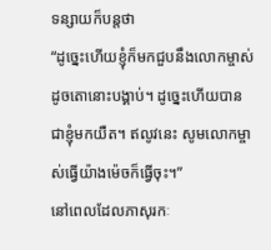ទន្សាយក៏បន្តថា
“ដូច្នេះហើយខ្ញុំក៏មកជួបនឹងលោកម្ចាស់ ដូចតោនោះបង្គាប់។ ដូច្នេះហើយបានជាខ្ញុំមកយឺត។ ឥលូវនេះ សូមលោកម្ចាស់ធ្វើយ៉ាងម៉េចក៏ធ្វើចុះ។”
នៅពេលដែលភាសុរកៈ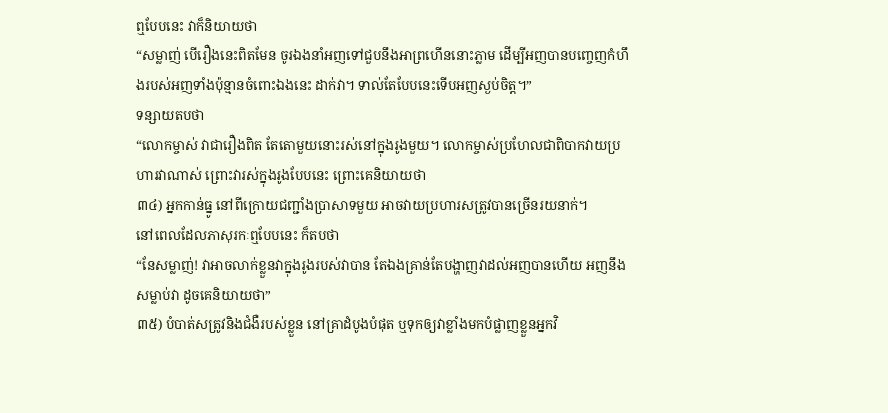ឮបែបនេះ វាក៏និយាយថា
“សម្លាញ់ បើរឿងនេះពិតមែន ចូរឯងនាំអញទៅជួបនឹងអាព្រហើននោះភ្លាម ដើម្បីអញបានបញ្ចេញកំហឹងរបស់អញទាំងប៉ុន្មានចំពោះឯងនេះ ដាក់វា។ ទាល់តែបែបនេះទើបអញស្ងប់ចិត្ត។”
ទន្សាយតបថា
“លោកម្ចាស់ វាជារឿងពិត តែតោមួយនោះរស់នៅក្នុងរូងមួយ។ លោកម្ចាស់ប្រហែលជាពិបាកវាយប្រហារវាណាស់ ព្រោះវារស់ក្នុងរូងបែបនេះ ព្រោះគេនិយាយថា
៣៤) អ្នកកាន់ធ្នូ នៅពីក្រោយជញ្ជាំងប្រាសាទមួយ អាចវាយប្រហារសត្រូវបានច្រើនរយនាក់។
នៅពេលដែលភាសុរកៈឮបែបនេះ ក៏តបថា
“នែសម្លាញ់! វាអាចលាក់ខ្លួនវាក្នុងរូងរបស់វាបាន តែឯងគ្រាន់តែបង្ហាញវាដល់អញបានហើយ អញនឹងសម្លាប់វា ដូចគេនិយាយថា”
៣៥) បំបាត់សត្រូវនិងជំងឺរបស់ខ្លួន នៅគ្រាដំបូងបំផុត ឬទុកឲ្យវាខ្លាំងមកបំផ្លាញខ្លួនអ្នកវិ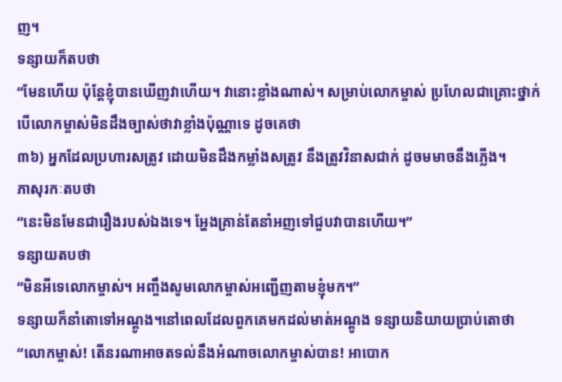ញ។
ទន្សាយក៏តបថា
“មែនហើយ ប៉ុន្តែខ្ញុំបានឃើញវាហើយ។ វានោះខ្លាំងណាស់។ សម្រាប់លោកម្ចាស់ ប្រហែលជាគ្រោះថ្នាក់ បើលោកម្ចាស់មិនដឹងច្បាស់ថាវាខ្លាំងប៉ុណ្ណាទេ ដូចគេថា
៣៦) អ្នកដែលប្រហារសត្រូវ ដោយមិនដឹងកម្លាំងសត្រូវ នឹងត្រូវវិនាសជាក់ ដូចមមាចនឹងភ្លើង។
ភាសុរកៈតបថា
“នេះមិនមែនជារឿងរបស់ឯងទេ។ អ្ហែងគ្រាន់តែនាំអញទៅជួបវាបានហើយ។”
ទន្សាយតបថា
“មិនអីទេលោកម្ចាស់។ អញ្ចឹងសូមលោកម្ចាស់អញ្ជើញតាមខ្ញុំមក។”
ទន្សាយក៏នាំតោទៅអណ្តូង។នៅពេលដែលពួកគេមកដល់មាត់អណ្តូង ទន្សាយនិយាយប្រាប់តោថា
“លោកម្ចាស់! តើនរណាអាចតទល់នឹងអំណាចលោកម្ចាស់បាន! អាបោក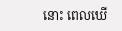នោះ ពេលឃើ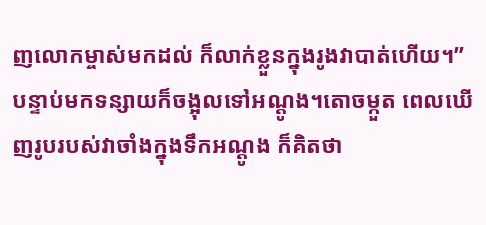ញលោកម្ចាស់មកដល់ ក៏លាក់ខ្លួនក្នុងរូងវាបាត់ហើយ។”
បន្ទាប់មកទន្សាយក៏ចង្អុលទៅអណ្តូង។តោចម្កួត ពេលឃើញរូបរបស់វាចាំងក្នុងទឹកអណ្តូង ក៏គិតថា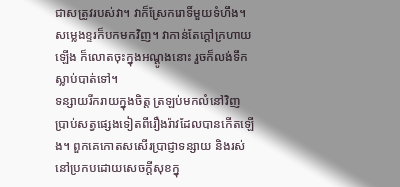ជាសត្រូវរបស់វា។ វាក៏ស្រែករោទិ៍មួយទំហឹង។ សម្លេងខ្ទរក៏បកមកវិញ។ វាកាន់តែក្តៅក្រហាយឡើង ក៏លោតចុះក្នុងអណ្តូងនោះ រួចក៏លង់ទឹកស្លាប់បាត់ទៅ។
ទន្សាយរីករាយក្នុងចិត្ត ត្រឡប់មកលំនៅវិញ ប្រាប់សត្វផ្សេងទៀតពីរឿងរ៉ាវដែលបានកើតឡើង។ ពួកគេកោតសសើរប្រាជ្ញាទន្សាយ និងរស់នៅប្រកបដោយសេចក្តីសុខក្នុ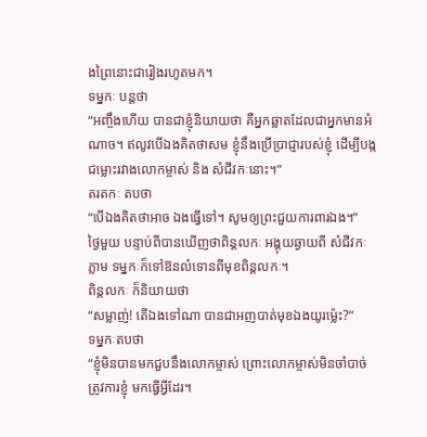ងព្រៃនោះជារៀងរហូតមក។
ទម្នកៈ បន្តថា
“អញ្ចឹងហើយ បានជាខ្ញុំនិយាយថា គឺអ្នកឆ្លាតដែលជាអ្នកមានអំណាច។ ឥលូវបើឯងគិតថាសម ខ្ញុំនឹងប្រើប្រាជ្ញារបស់ខ្ញុំ ដើម្បីបង្កជម្លោះរវាងលោកម្ចាស់ និង សំជីវកៈនោះ។”
តរតកៈ តបថា
“បើឯងគិតថាអាច ឯងធ្វើទៅ។ សូមឲ្យព្រះជួយការពារឯង។”
ថ្ងៃមួយ បន្ទាប់ពីបានឃើញថាពិន្គលកៈ អង្គុយឆ្ងាយពី សំជីវកៈភ្លាម ទម្នកៈក៏ទៅឱនលំទោនពីមុខពិន្គលកៈ។
ពិន្គលកៈ ក៏និយាយថា
“សម្លាញ់! តើឯងទៅណា បានជាអញបាត់មុខឯងយូរម្ល៉េះ?”
ទម្នកៈតបថា
“ខ្ញុំមិនបានមកជួបនឹងលោកម្ចាស់ ព្រោះលោកម្ចាស់មិនចាំបាច់ត្រូវការខ្ញុំ មកធ្វើអ្វីដែរ។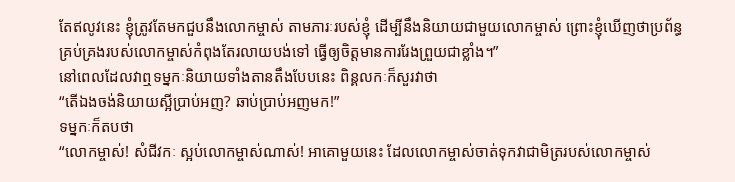តែឥលូវនេះ ខ្ញុំត្រូវតែមកជួបនឹងលោកម្ចាស់ តាមភារៈរបស់ខ្ញុំ ដើម្បីនឹងនិយាយជាមួយលោកម្ចាស់ ព្រោះខ្ញុំឃើញថាប្រព័ន្ធគ្រប់គ្រងរបស់លោកម្ចាស់កំពុងតែរលាយបង់ទៅ ធ្វើឲ្យចិត្តមានការរែងព្រួយជាខ្លាំង។”
នៅពេលដែលវាឮទម្នកៈនិយាយទាំងតានតឹងបែបនេះ ពិន្គលកៈក៏សួរវាថា
“តើឯងចង់និយាយស្អីប្រាប់អញ? ឆាប់ប្រាប់អញមក!”
ទម្នកៈក៏តបថា
“លោកម្ចាស់! សំជីវកៈ ស្អប់លោកម្ចាស់ណាស់! អាគោមួយនេះ ដែលលោកម្ចាស់ចាត់ទុកវាជាមិត្ររបស់លោកម្ចាស់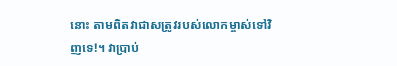នោះ តាមពិតវាជាសត្រូវរបស់លោកម្ចាស់ទៅវិញទេ!។ វាប្រាប់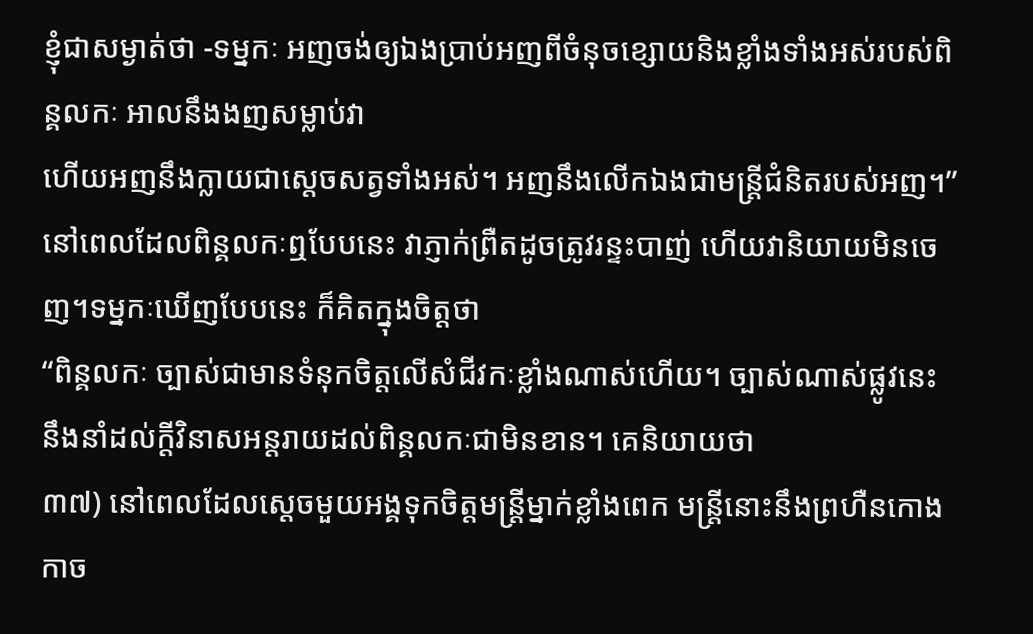ខ្ញុំជាសម្ងាត់ថា -ទម្នកៈ អញចង់ឲ្យឯងប្រាប់អញពីចំនុចខ្សោយនិងខ្លាំងទាំងអស់របស់ពិន្គលកៈ អាលនឹងងញសម្លាប់វា
ហើយអញនឹងក្លាយជាស្តេចសត្វទាំងអស់។ អញនឹងលើកឯងជាមន្ត្រីជំនិតរបស់អញ។”
នៅពេលដែលពិន្គលកៈឮបែបនេះ វាភ្ញាក់ព្រឺតដូចត្រូវរន្ទះបាញ់ ហើយវានិយាយមិនចេញ។ទម្នកៈឃើញបែបនេះ ក៏គិតក្នុងចិត្តថា
“ពិន្គលកៈ ច្បាស់ជាមានទំនុកចិត្តលើសំជីវកៈខ្លាំងណាស់ហើយ។ ច្បាស់ណាស់ផ្លូវនេះ នឹងនាំដល់ក្តីវិនាសអន្តរាយដល់ពិន្គលកៈជាមិនខាន។ គេនិយាយថា
៣៧) នៅពេលដែលស្តេចមួយអង្គទុកចិត្តមន្ត្រីម្នាក់ខ្លាំងពេក មន្ត្រីនោះនឹងព្រហឺនកោងកាច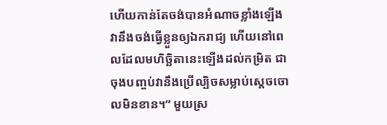ហើយកាន់តែចង់បានអំណាចខ្លាំងឡើង វានឹងចង់ធ្វើខ្លួនឲ្យឯករាជ្យ ហើយនៅពេលដែលមហិច្ឆិតានេះឡើងដល់កម្រិត ជាចុងបញ្ចប់វានឹងប្រើល្បិចសម្លាប់ស្តេចចោលមិនខាន។” មួយស្រ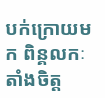បក់ក្រោយមក ពិន្គលកៈ តាំងចិត្ត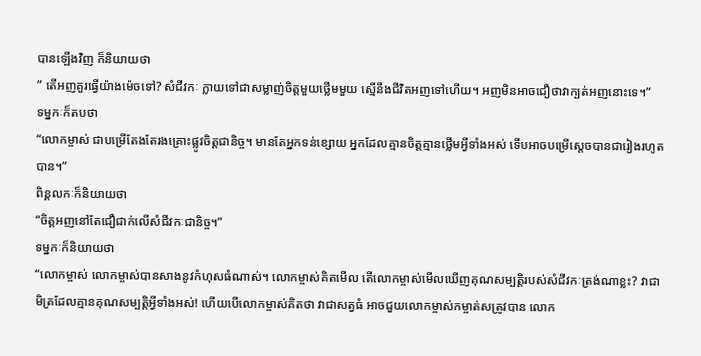បានឡើងវិញ ក៏និយាយថា
” តើអញគួរធ្វើយ៉ាងម៉េចទៅ? សំជីវកៈ ក្លាយទៅជាសម្លាញ់ចិត្តមួយថ្លើមមួយ ស្មើនឹងជីវិតអញទៅហើយ។ អញមិនអាចជឿថាវាក្បត់អញនោះទេ។”
ទម្នកៈក៏តបថា
“លោកម្ចាស់ ជាបម្រើតែងតែរងគ្រោះផ្លូវចិត្តជានិច្ច។ មានតែអ្នកទន់ខ្សោយ អ្នកដែលគ្មានចិត្តគ្មានថ្លើមអ្វីទាំងអស់ ទើបអាចបម្រើស្តេចបានជារៀងរហូតបាន។”
ពិន្គលកៈក៏និយាយថា
“ចិត្តអញនៅតែជឿជាក់លើសំជីវកៈជានិច្ច។”
ទម្នកៈក៏និយាយថា
“លោកម្ចាស់ លោកម្ចាស់បានសាងនូវកំហុសធំណាស់។ លោកម្ចាស់គិតមើល តើលោកម្ចាស់មើលឃើញគុណសម្បត្តិរបស់សំជីវកៈត្រង់ណាខ្លះ? វាជាមិត្រដែលគ្មានគុណសម្បត្តិអ្វីទាំងអស់! ហើយបើលោកម្ចាស់គិតថា វាជាសត្វធំ អាចជួយលោកម្ចាស់កម្ចាត់សត្រូវបាន លោក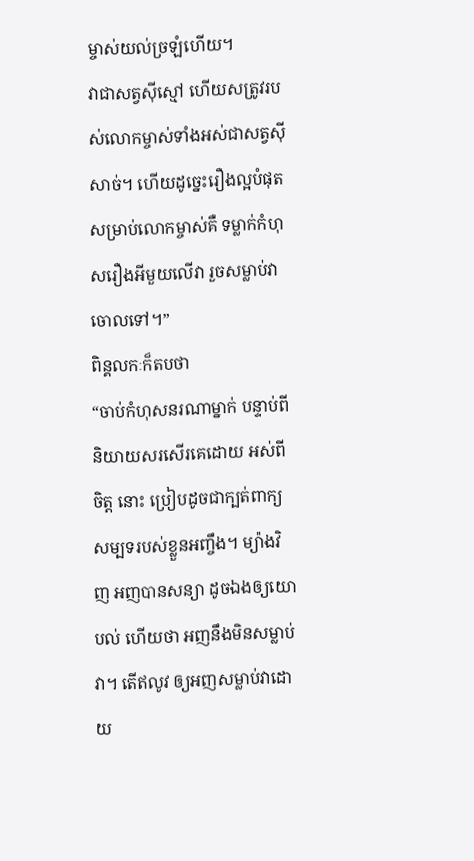ម្ចាស់យល់ច្រឡំហើយ។
វាជាសត្វស៊ីស្មៅ ហើយសត្រូវរបស់លោកម្ចាស់ទាំងអស់ជាសត្វស៊ីសាច់។ ហើយដូច្នេះរឿងល្អបំផុតសម្រាប់លោកម្ចាស់គឺ ទម្លាក់កំហុសរឿងអីមួយលើវា រួចសម្លាប់វាចោលទៅ។”
ពិន្គលកៈក៏តបថា
“ចាប់កំហុសនរណាម្នាក់ បន្ទាប់ពីនិយាយសរសើរគេដោយ អស់ពីចិត្ត នោះ ប្រៀបដូចជាក្បត់ពាក្យសម្បទរបស់ខ្លួនអញ្ចឹង។ ម្យ៉ាងវិញ អញបានសន្យា ដូចឯងឲ្យយោបល់ ហើយថា អញនឹងមិនសម្លាប់វា។ តើឥលូវ ឲ្យអញសម្លាប់វាដោយ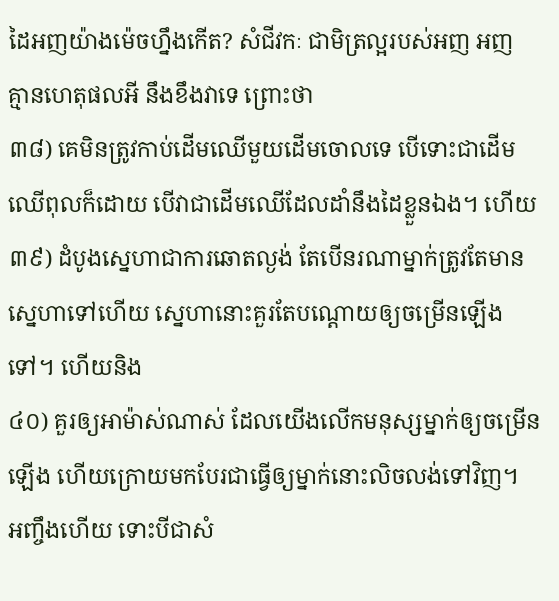ដៃអញយ៉ាងម៉េចហ្នឹងកើត? សំជីវកៈ ជាមិត្រល្អរបស់អញ អញ
គ្មានហេតុផលអី នឹងខឹងវាទេ ព្រោះថា
៣៨) គេមិនត្រូវកាប់ដើមឈើមួយដើមចោលទេ បើទោះជាដើមឈើពុលក៏ដោយ បើវាជាដើមឈើដែលដាំនឹងដៃខ្លួនឯង។ ហើយ
៣៩) ដំបូងស្នេហាជាការឆោតល្ងង់ តែបើនរណាម្នាក់ត្រូវតែមានស្នេហាទៅហើយ ស្នេហានោះគួរតែបណ្តោយឲ្យចម្រើនឡើងទៅ។ ហើយនិង
៤០) គួរឲ្យអាម៉ាស់ណាស់ ដែលយើងលើកមនុស្សម្នាក់ឲ្យចម្រើនឡើង ហើយក្រោយមកបែរជាធ្វើឲ្យម្នាក់នោះលិចលង់ទៅវិញ។
អញ្ចឹងហើយ ទោះបីជាសំ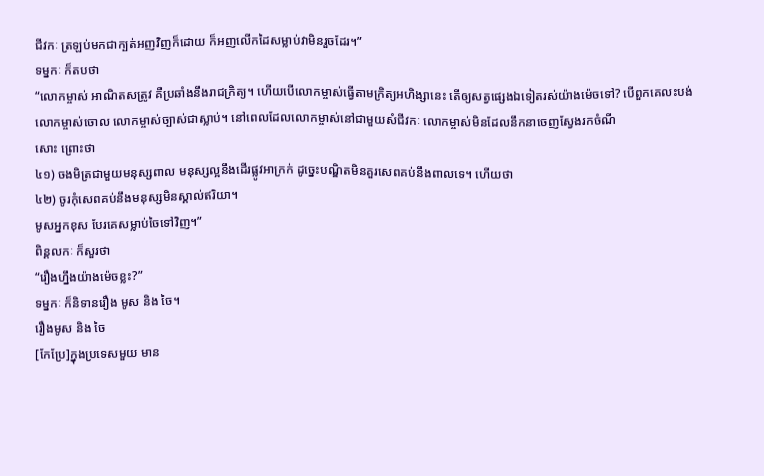ជីវកៈ ត្រឡប់មកជាក្បត់អញវិញក៏ដោយ ក៏អញលើកដៃសម្លាប់វាមិនរួចដែរ។”
ទម្នកៈ ក៏តបថា
“លោកម្ចាស់ អាណិតសត្រូវ គឺប្រឆាំងនឹងរាជក្រិត្យ។ ហើយបើលោកម្ចាស់ធ្វើតាមក្រិត្យអហិង្សានេះ តើឲ្យសត្វផ្សេងឯទៀតរស់យ៉ាងម៉េចទៅ? បើពួកគេលះបង់លោកម្ចាស់ចោល លោកម្ចាស់ច្បាស់ជាស្លាប់។ នៅពេលដែលលោកម្ចាស់នៅជាមួយសំជីវកៈ លោកម្ចាស់មិនដែលនឹកនាចេញស្វែងរកចំណី
សោះ ព្រោះថា
៤១) ចងមិត្រជាមួយមនុស្សពាល មនុស្សល្អនឹងដើរផ្លូវអាក្រក់ ដូច្នេះបណ្ឌិតមិនគួរសេពគប់នឹងពាលទេ។ ហើយថា
៤២) ចូរកុំសេពគប់នឹងមនុស្សមិនស្គាល់ឥរិយា។
មូសអ្នកខុស បែរគេសម្លាប់ចៃទៅវិញ។”
ពិន្គលកៈ ក៏សួរថា
“រឿងហ្នឹងយ៉ាងម៉េចខ្លះ?”
ទម្នកៈ ក៏និទានរឿង មូស និង ចៃ។
រឿងមូស និង ចៃ
[កែប្រែ]ក្នុងប្រទេសមួយ មាន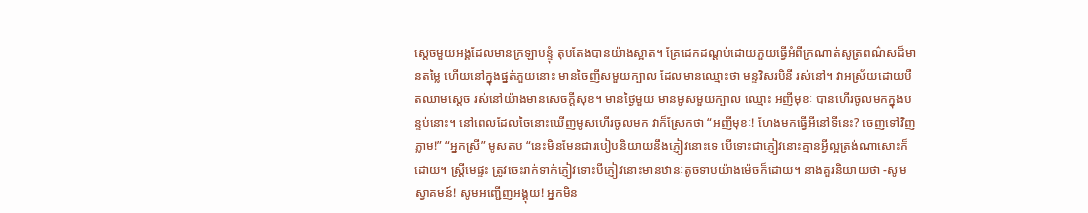ស្តេចមួយអង្គដែលមានក្រឡាបន្ទុំ តុបតែងបានយ៉ាងស្អាត។ គ្រែដេកដណ្តប់ដោយភួយធ្វើអំពីក្រណាត់សូត្រពណ៌សដ៏មានតម្លៃ ហើយនៅក្នុងផ្នត់ភួយនោះ មានចៃញីសមួយក្បាល ដែលមានឈ្មោះថា មន្ទវិសរបិនី រស់នៅ។ វាអស្រ័យដោយបឺតឈាមស្តេច រស់នៅយ៉ាងមានសេចក្តីសុខ។ មានថ្ងៃមួយ មានមូសមួយក្បាល ឈ្មោះ អញីមុខៈ បានហើរចូលមកក្នុងបន្ទប់នោះ។ នៅពេលដែលចៃនោះឃើញមូសហើរចូលមក វាក៏ស្រែកថា “អញីមុខៈ! ហែងមកធ្វើអីនៅទីនេះ? ចេញទៅវិញភ្លាម!” “អ្នកស្រី” មូសតប “នេះមិនមែនជារបៀបនិយាយនឹងភ្ញៀវនោះទេ បើទោះជាភ្ញៀវនោះគ្មានអ្វីល្អត្រង់ណាសោះក៏ដោយ។ ស្ត្រីមេផ្ទះ ត្រូវចេះរាក់ទាក់ភ្ញៀវទោះបីភ្ញៀវនោះមានឋានៈតូចទាបយ៉ាងម៉េចក៏ដោយ។ នាងគួរនិយាយថា -សូមស្វាគមន៍! សូមអញ្ជើញអង្គុយ! អ្នកមិន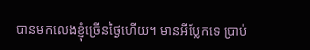បានមកលេងខ្ញុំច្រើនថ្ងៃហើយ។ មានអីប្លែកទេ ប្រាប់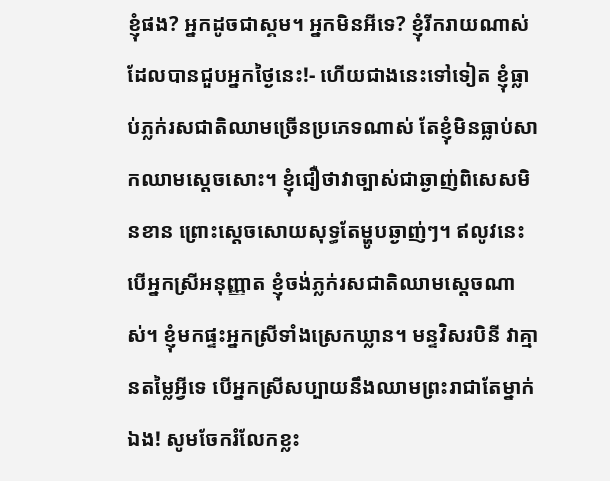ខ្ញុំផង? អ្នកដូចជាស្គម។ អ្នកមិនអីទេ? ខ្ញុំរីករាយណាស់ដែលបានជួបអ្នកថ្ងៃនេះ!- ហើយជាងនេះទៅទៀត ខ្ញុំធ្លាប់ភ្លក់រសជាតិឈាមច្រើនប្រភេទណាស់ តែខ្ញុំមិនធ្លាប់សាកឈាមស្តេចសោះ។ ខ្ញុំជឿថាវាច្បាស់ជាឆ្ងាញ់ពិសេសមិនខាន ព្រោះស្តេចសោយសុទ្ធតែម្ហូបឆ្ងាញ់ៗ។ ឥលូវនេះ បើអ្នកស្រីអនុញ្ញាត ខ្ញុំចង់ភ្លក់រសជាតិឈាមស្តេចណាស់។ ខ្ញុំមកផ្ទះអ្នកស្រីទាំងស្រេកឃ្លាន។ មន្ទវិសរបិនី វាគ្មានតម្លៃអ្វីទេ បើអ្នកស្រីសប្បាយនឹងឈាមព្រះរាជាតែម្នាក់ឯង! សូមចែករំលែកខ្លះ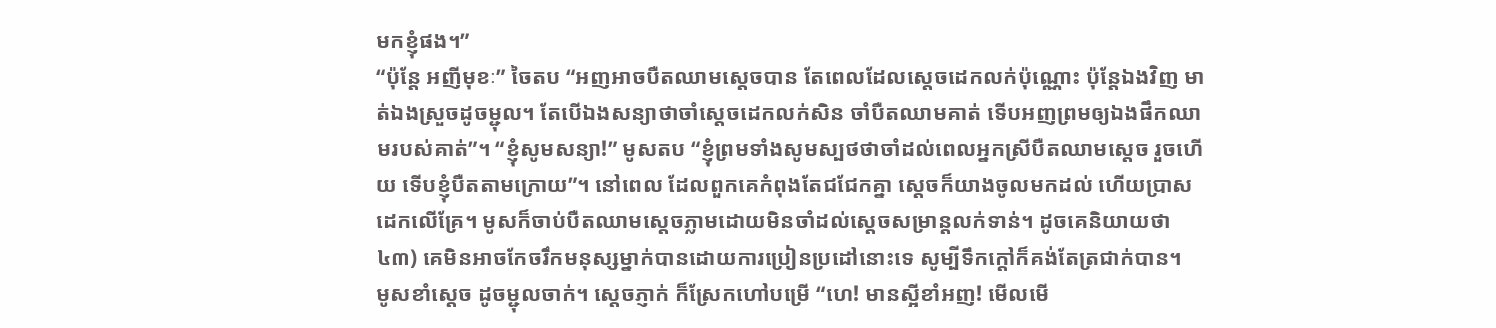មកខ្ញុំផង។”
“ប៉ុន្តែ អញីមុខៈ” ចៃតប “អញអាចបឺតឈាមស្តេចបាន តែពេលដែលស្តេចដេកលក់ប៉ុណ្ណោះ ប៉ុន្តែឯងវិញ មាត់ឯងស្រួចដូចម្ជុល។ តែបើឯងសន្យាថាចាំស្តេចដេកលក់សិន ចាំបឺតឈាមគាត់ ទើបអញព្រមឲ្យឯងផឹកឈាមរបស់គាត់”។ “ខ្ញុំសូមសន្យា!” មូសតប “ខ្ញុំព្រមទាំងសូមស្បថថាចាំដល់ពេលអ្នកស្រីបឺតឈាមស្តេច រួចហើយ ទើបខ្ញុំបឺតតាមក្រោយ”។ នៅពេល ដែលពួកគេកំពុងតែជជែកគ្នា ស្តេចក៏យាងចូលមកដល់ ហើយប្រាសដេកលើគ្រែ។ មូសក៏ចាប់បឺតឈាមស្តេចភ្លាមដោយមិនចាំដល់ស្តេចសម្រាន្តលក់ទាន់។ ដូចគេនិយាយថា
៤៣) គេមិនអាចកែចរឹកមនុស្សម្នាក់បានដោយការប្រៀនប្រដៅនោះទេ សូម្បីទឹកក្តៅក៏គង់តែត្រជាក់បាន។
មូសខាំស្តេច ដូចម្ជុលចាក់។ ស្តេចភ្ញាក់ ក៏ស្រែកហៅបម្រើ “ហេ! មានស្អីខាំអញ! មើលមើ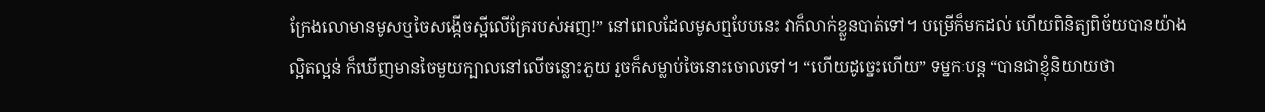ក្រែងលោមានមូសឬចៃសង្កើចស្អីលើគ្រែរបស់អញ!” នៅពេលដែលមូសឮបែបនេះ វាក៏លាក់ខ្លួនបាត់ទៅ។ បម្រើក៏មកដល់ ហើយពិនិត្យពិច័យបានយ៉ាងល្អិតល្អន់ ក៏ឃើញមានចៃមួយក្បាលនៅលើចន្លោះភួយ រួចក៏សម្លាប់ចៃនោះចោលទៅ។ “ហើយដូច្នេះហើយ” ទម្នកៈបន្ត “បានជាខ្ញុំនិយាយថា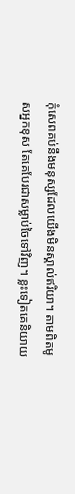កុំសេពគប់នឹងមនុស្សដែលយើងមិនស្គាល់ឥរិយា។ តាមពិតមូសអ្នកខុស តែគេបែរជាសម្លាប់ចៃទៅវិញ។ ខ្លះទៀតគេនិយាយ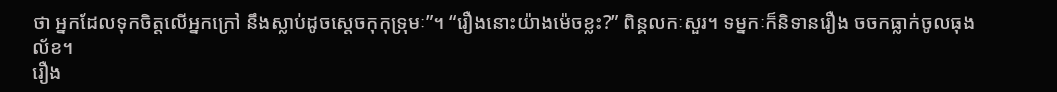ថា អ្នកដែលទុកចិត្តលើអ្នកក្រៅ នឹងស្លាប់ដូចស្តេចកុកុទ្រុមៈ”។ “រឿងនោះយ៉ាងម៉េចខ្លះ?” ពិន្គលកៈសួរ។ ទម្នកៈក៏និទានរឿង ចចកធ្លាក់ចូលធុងល័ខ។
រឿង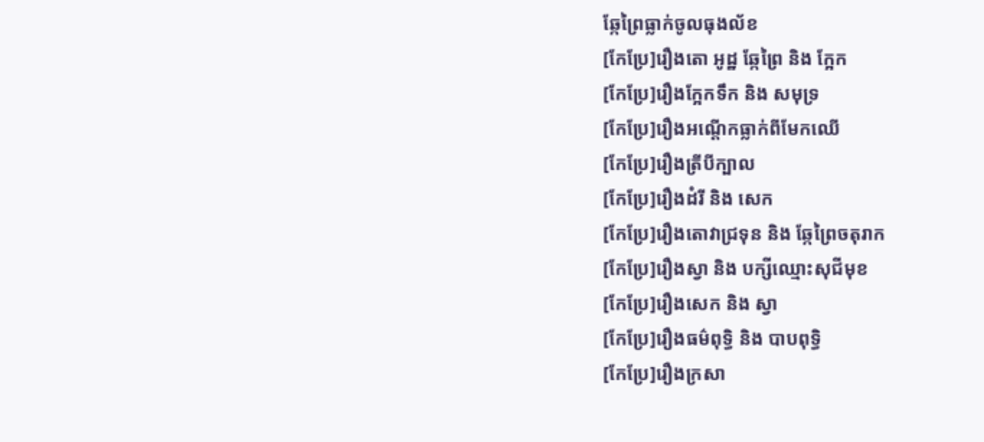ឆ្កែព្រៃធ្លាក់ចូលធុងល័ខ
[កែប្រែ]រឿងតោ អូដ្ឋ ឆ្កែព្រៃ និង ក្អែក
[កែប្រែ]រឿងក្អែកទឹក និង សមុទ្រ
[កែប្រែ]រឿងអណ្តើកធ្លាក់ពីមែកឈើ
[កែប្រែ]រឿងត្រីបីក្បាល
[កែប្រែ]រឿងដំរី និង សេក
[កែប្រែ]រឿងតោវាជ្រទុន និង ឆ្កែព្រៃចតុរាក
[កែប្រែ]រឿងស្វា និង បក្សីឈ្មោះសុជីមុខ
[កែប្រែ]រឿងសេក និង ស្វា
[កែប្រែ]រឿងធម៌ពុទ្ធិ និង បាបពុទ្ធិ
[កែប្រែ]រឿងក្រសា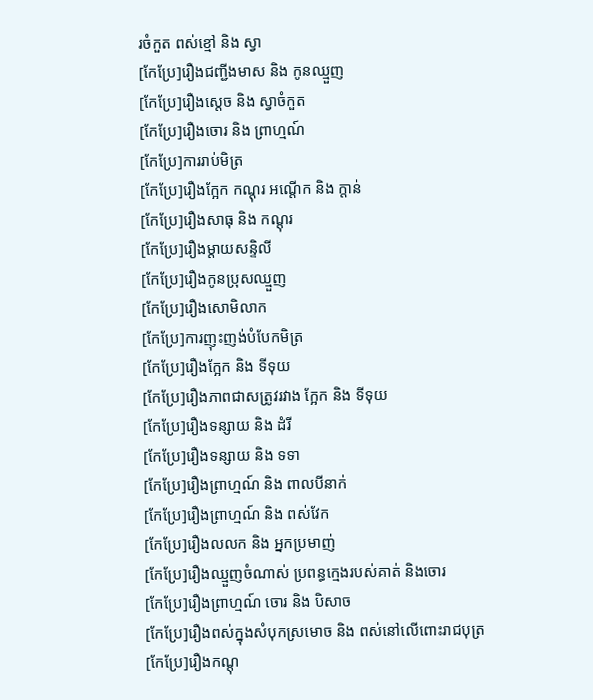រចំកួត ពស់ខ្មៅ និង ស្វា
[កែប្រែ]រឿងជញ្ជីងមាស និង កូនឈ្មួញ
[កែប្រែ]រឿងស្តេច និង ស្វាចំកួត
[កែប្រែ]រឿងចោរ និង ព្រាហ្មណ៍
[កែប្រែ]ការរាប់មិត្រ
[កែប្រែ]រឿងក្អែក កណ្តុរ អណ្តើក និង ក្តាន់
[កែប្រែ]រឿងសាធុ និង កណ្តុរ
[កែប្រែ]រឿងម្តាយសន្ទិលី
[កែប្រែ]រឿងកូនប្រុសឈ្មួញ
[កែប្រែ]រឿងសោមិលាក
[កែប្រែ]ការញុះញង់បំបែកមិត្រ
[កែប្រែ]រឿងក្អែក និង ទីទុយ
[កែប្រែ]រឿងភាពជាសត្រូវរវាង ក្អែក និង ទីទុយ
[កែប្រែ]រឿងទន្សាយ និង ដំរី
[កែប្រែ]រឿងទន្សាយ និង ទទា
[កែប្រែ]រឿងព្រាហ្មណ៍ និង ពាលបីនាក់
[កែប្រែ]រឿងព្រាហ្មណ៍ និង ពស់វែក
[កែប្រែ]រឿងលលក និង អ្នកប្រមាញ់
[កែប្រែ]រឿងឈ្មួញចំណាស់ ប្រពន្ធក្មេងរបស់គាត់ និងចោរ
[កែប្រែ]រឿងព្រាហ្មណ៍ ចោរ និង បិសាច
[កែប្រែ]រឿងពស់ក្នុងសំបុកស្រមោច និង ពស់នៅលើពោះរាជបុត្រ
[កែប្រែ]រឿងកណ្តុ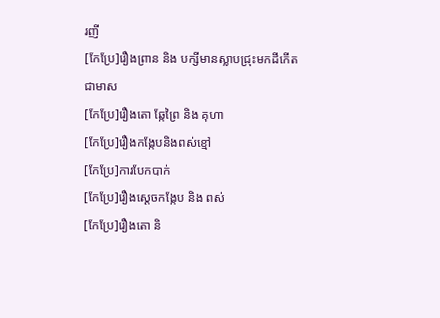រញី
[កែប្រែ]រឿងព្រាន និង បក្សីមានស្លាបជ្រុះមកដីកើតជាមាស
[កែប្រែ]រឿងតោ ឆ្កែព្រៃ និង គុហា
[កែប្រែ]រឿងកង្កែបនិងពស់ខ្មៅ
[កែប្រែ]ការបែកបាក់
[កែប្រែ]រឿងស្តេចកង្កែប និង ពស់
[កែប្រែ]រឿងតោ និ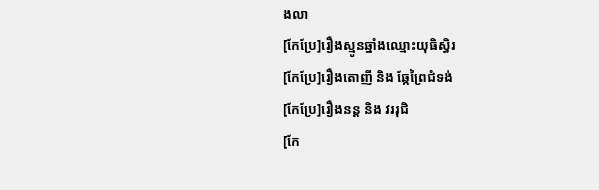ងលា
[កែប្រែ]រឿងស្មូនឆ្នាំងឈ្មោះយុធិស្ធិរ
[កែប្រែ]រឿងតោញី និង ឆ្កែព្រៃជំទង់
[កែប្រែ]រឿងនន្ត និង វររុជិ
[កែ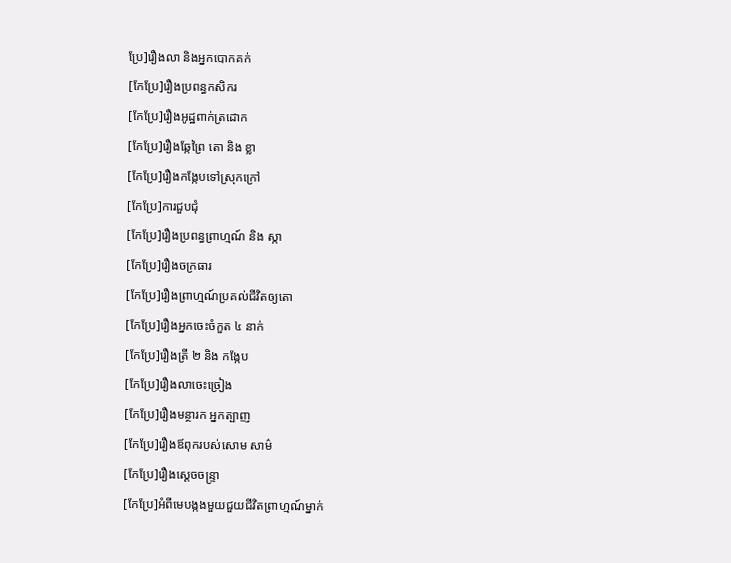ប្រែ]រឿងលា និងអ្នកបោកគក់
[កែប្រែ]រឿងប្រពន្ធកសិករ
[កែប្រែ]រឿងអូដ្ឋពាក់ត្រដោក
[កែប្រែ]រឿងឆ្កែព្រៃ តោ និង ខ្លា
[កែប្រែ]រឿងកង្កែបទៅស្រុកក្រៅ
[កែប្រែ]ការជួបជុំ
[កែប្រែ]រឿងប្រពន្ធព្រាហ្មណ៍ និង ស្កា
[កែប្រែ]រឿងចក្រធារ
[កែប្រែ]រឿងព្រាហ្មណ៍ប្រគល់ជីវិតឲ្យតោ
[កែប្រែ]រឿងអ្នកចេះចំកួត ៤ នាក់
[កែប្រែ]រឿងត្រី ២ និង កង្កែប
[កែប្រែ]រឿងលាចេះច្រៀង
[កែប្រែ]រឿងមន្ថារក អ្នកត្បាញ
[កែប្រែ]រឿងឪពុករបស់សោម សាម៌
[កែប្រែ]រឿងស្តេចចន្ទ្រា
[កែប្រែ]អំពីមេបង្កងមួយជួយជីវិតព្រាហ្មណ៍ម្នាក់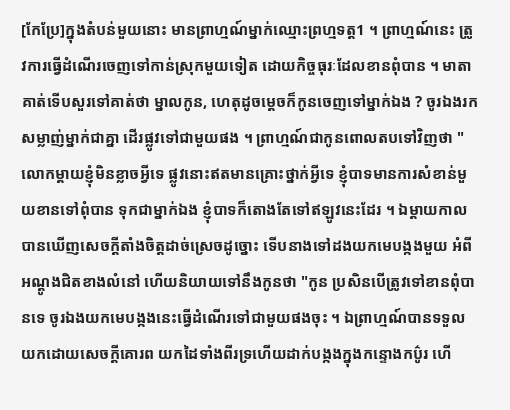[កែប្រែ]ក្នុងតំបន់មួយនោះ មានព្រាហ្មណ៍ម្នាក់ឈ្មោះព្រហ្មទត្ត1 ។ ព្រាហ្មណ៍នេះ ត្រូវការធ្វើដំណើរចេញទៅកាន់ស្រុកមួយទៀត ដោយកិច្ចធុរៈដែលខានពុំបាន ។ មាតាគាត់ទើបសួរទៅគាត់ថា ម្នាលកូន, ហេតុដូចម្ដេចក៏កូនចេញទៅម្នាក់ឯង ? ចូរឯងរកសម្លាញ់ម្នាក់ជាគ្នា ដើរផ្លូវទៅជាមួយផង ។ ព្រាហ្មណ៍ជាកូនពោលតបទៅវិញថា "លោកម្ដាយខ្ញុំមិនខ្លាចអ្វីទេ ផ្លូវនោះឥតមានគ្រោះថ្នាក់អ្វីទេ ខ្ញុំបាទមានការសំខាន់មួយខានទៅពុំបាន ទុកជាម្នាក់ឯង ខ្ញុំបាទក៏តោងតែទៅឥឡូវនេះដែរ ។ ឯម្ដាយកាលបានឃើញសេចក្ដីតាំងចិត្តដាច់ស្រេចដូច្នោះ ទើបនាងទៅដងយកមេបង្កងមួយ អំពីអណ្ដូងជិតខាងលំនៅ ហើយនិយាយទៅនឹងកូនថា "កូន ប្រសិនបើត្រូវទៅខានពុំបានទេ ចូរឯងយកមេបង្កងនេះធ្វើដំណើរទៅជាមួយផងចុះ ។ ឯព្រាហ្មណ៍បានទទួលយកដោយសេចក្ដីគោរព យកដៃទាំងពីរទ្រហើយដាក់បង្កងក្នុងកន្ទោងកប៌ូរ ហើ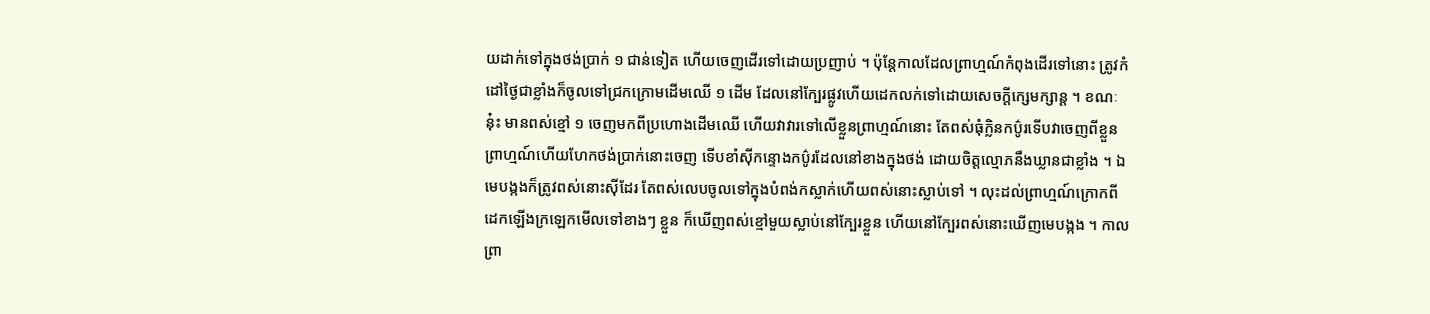យដាក់ទៅក្នុងថង់ប្រាក់ ១ ជាន់ទៀត ហើយចេញដើរទៅដោយប្រញាប់ ។ ប៉ុន្តែកាលដែលព្រាហ្មណ៍កំពុងដើរទៅនោះ ត្រូវកំដៅថ្ងៃជាខ្លាំងក៏ចូលទៅជ្រកក្រោមដើមឈើ ១ ដើម ដែលនៅក្បែរផ្លូវហើយដេកលក់ទៅដោយសេចក្ដីក្សេមក្សាន្ត ។ ខណៈនុ៎ះ មានពស់ខ្មៅ ១ ចេញមកពីប្រហោងដើមឈើ ហើយវាវារទៅលើខ្លួនព្រាហ្មណ៍នោះ តែពស់ធុំក្លិនកប៌ូរទើបវាចេញពីខ្លួនព្រាហ្មណ៍ហើយហែកថង់ប្រាក់នោះចេញ ទើបខាំស៊ីកន្ទោងកប៌ូរដែលនៅខាងក្នុងថង់ ដោយចិត្តល្មោភនឹងឃ្លានជាខ្លាំង ។ ឯមេបង្កងក៏ត្រូវពស់នោះស៊ីដែរ តែពស់លេបចូលទៅក្នុងបំពង់កស្លាក់ហើយពស់នោះស្លាប់ទៅ ។ លុះដល់ព្រាហ្មណ៍ក្រោកពីដេកឡើងក្រឡេកមើលទៅខាងៗ ខ្លួន ក៏ឃើញពស់ខ្មៅមួយស្លាប់នៅក្បែរខ្លួន ហើយនៅក្បែរពស់នោះឃើញមេបង្កង ។ កាលព្រា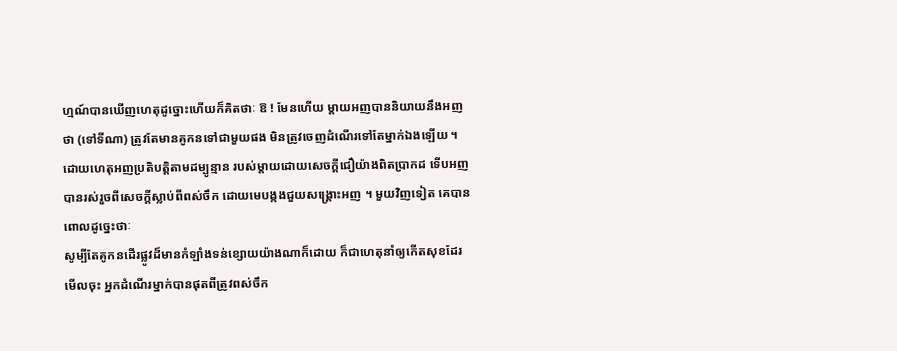ហ្មណ៍បានឃើញហេតុដូច្នោះហើយក៏គិតថាៈ ឱ ! មែនហើយ ម្ដាយអញបាននិយាយនឹងអញថា (ទៅទីណា) ត្រូវតែមានគូកនទៅជាមួយផង មិនត្រូវចេញដំណើរទៅតែម្នាក់ឯងឡើយ ។ ដោយហេតុអញប្រតិបត្តិតាមដម្បូន្មាន របស់ម្ដាយដោយសេចក្ដីជឿយ៉ាងពិតប្រាកដ ទើបអញបានរស់រួចពីសេចក្ដីស្លាប់ពីពស់ចឹក ដោយមេបង្កងជួយសង្រ្គោះអញ ។ មួយវិញទៀត គេបានពោលដូច្នេះថាៈ
សូម្បីតែគូកនដើរផ្លូវដ៏មានកំឡាំងទន់ខ្សោយយ៉ាងណាក៏ដោយ ក៏ជាហេតុនាំឲ្យកើតសុខដែរ មើលចុះ អ្នកដំណើរម្នាក់បានផុតពីត្រូវពស់ចឹក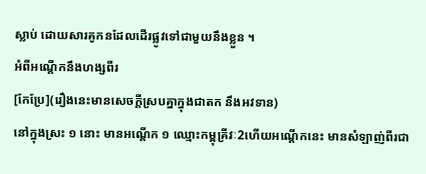ស្លាប់ ដោយសារគូកនដែលដើរផ្លូវទៅជាមួយនឹងខ្លួន ។
អំពីអណ្ដើកនឹងហង្សពីរ
[កែប្រែ](រឿងនេះមានសេចក្ដីស្របគ្នាក្នុងជាតក នឹងអវទាន)
នៅក្នុងស្រះ ១ នោះ មានអណ្ដើក ១ ឈ្មោះកម្ពុគ្រីវៈ2ហើយអណ្ដើកនេះ មានសំឡាញ់ពីរជា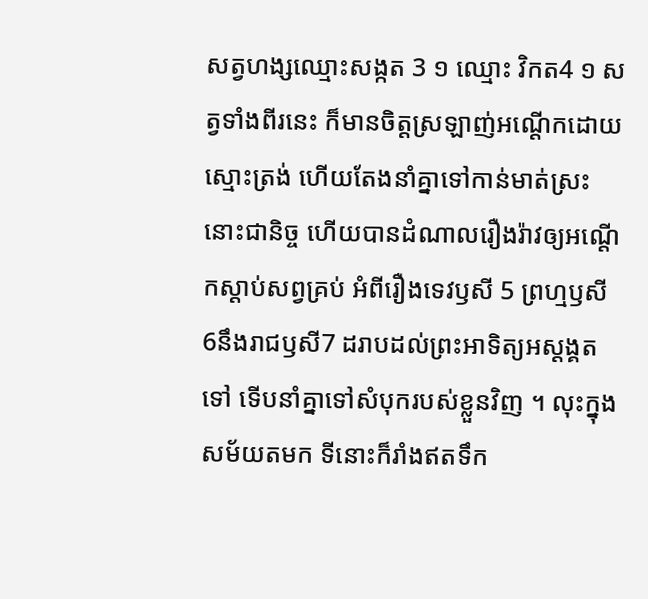សត្វហង្សឈ្មោះសង្កត 3 ១ ឈ្មោះ វិកត4 ១ សត្វទាំងពីរនេះ ក៏មានចិត្តស្រឡាញ់អណ្ដើកដោយស្មោះត្រង់ ហើយតែងនាំគ្នាទៅកាន់មាត់ស្រះនោះជានិច្ច ហើយបានដំណាលរឿងរ៉ាវឲ្យអណ្ដើកស្ដាប់សព្វគ្រប់ អំពីរឿងទេវឫសី 5 ព្រហ្មឫសី 6នឹងរាជឫសី7 ដរាបដល់ព្រះអាទិត្យអស្ដង្គតទៅ ទើបនាំគ្នាទៅសំបុករបស់ខ្លួនវិញ ។ លុះក្នុងសម័យតមក ទីនោះក៏រាំងឥតទឹក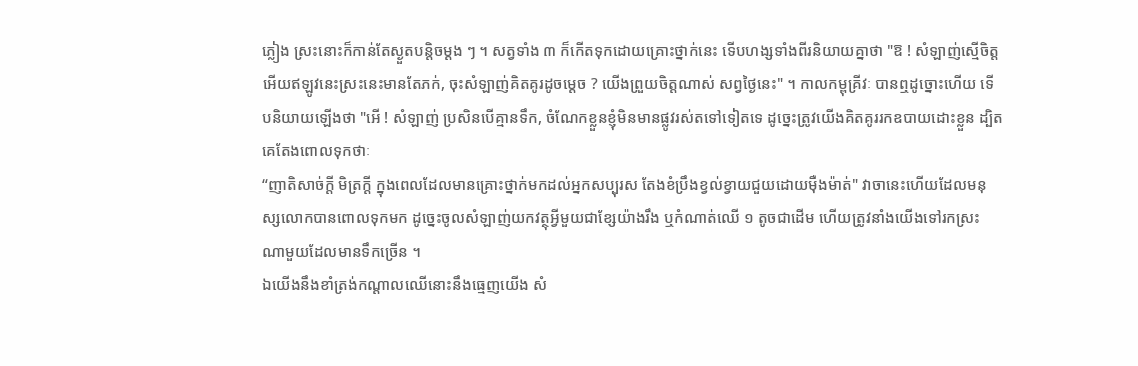ភ្លៀង ស្រះនោះក៏កាន់តែស្ងួតបន្តិចម្ដង ៗ ។ សត្វទាំង ៣ ក៏កើតទុកដោយគ្រោះថ្នាក់នេះ ទើបហង្សទាំងពីរនិយាយគ្នាថា "ឱ ! សំឡាញ់ស្មើចិត្តអើយឥឡូវនេះស្រះនេះមានតែភក់, ចុះសំឡាញ់គិតគូរដូចម្ដេច ? យើងព្រួយចិត្តណាស់ សព្វថ្ងៃនេះ" ។ កាលកម្ពុគ្រីវៈ បានឮដូច្នោះហើយ ទើបនិយាយឡើងថា "អើ ! សំឡាញ់ ប្រសិនបើគ្មានទឹក, ចំណែកខ្លួនខ្ញុំមិនមានផ្លូវរស់តទៅទៀតទេ ដូច្នេះត្រូវយើងគិតគូររកឧបាយដោះខ្លួន ដ្បិតគេតែងពោលទុកថាៈ
“ញាតិសាច់ក្ដី មិត្រក្ដី ក្នុងពេលដែលមានគ្រោះថ្នាក់មកដល់អ្នកសប្បុរស តែងខំប្រឹងខ្វល់ខ្វាយជួយដោយម៉ឺងម៉ាត់" វាចានេះហើយដែលមនុស្សលោកបានពោលទុកមក ដូច្នេះចូលសំឡាញ់យកវត្ថុអ្វីមួយជាខ្សែយ៉ាងរឹង ឬកំណាត់ឈើ ១ តូចជាដើម ហើយត្រូវនាំងយើងទៅរកស្រះណាមួយដែលមានទឹកច្រើន ។
ឯយើងនឹងខាំត្រង់កណ្ដាលឈើនោះនឹងធ្មេញយើង សំ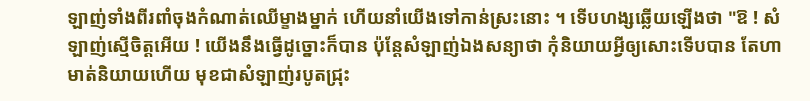ឡាញ់ទាំងពីរពាំចុងកំណាត់ឈើម្ខាងម្នាក់ ហើយនាំយើងទៅកាន់ស្រះនោះ ។ ទើបហង្សឆ្លើយឡើងថា "ឱ ! សំឡាញ់ស្មើចិត្តអើយ ! យើងនឹងធ្វើដូច្នោះក៏បាន ប៉ុន្តែសំឡាញ់ឯងសន្យាថា កុំនិយាយអ្វីឲ្យសោះទើបបាន តែហាមាត់និយាយហើយ មុខជាសំឡាញ់របូតជ្រុះ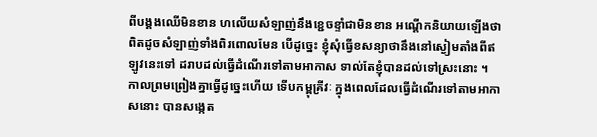ពីបង្គងឈើមិនខាន ហលើយសំឡាញ់នឹងខ្ជេចខ្ទាំជាមិនខាន អណ្ដើកនិយាយឡើងថា ពិតដូចសំឡាញ់ទាំងពិរពោលមែន បើដូច្នេះ ខ្ញុំសុំធ្វើខសន្យាថានឹងនៅស្ងៀមតាំងពីឥឡូវនេះទៅ ដរាបដល់ធ្វើដំណើរទៅតាមអាកាស ទាល់តែខ្ញុំបានដល់ទៅស្រះនោះ ។
កាលព្រមព្រៀងគ្នាធ្វើដូច្នេះហើយ ទើបកម្ពុគ្រីវៈ ក្នុងពេលដែលធ្វើដំណើរទៅតាមអាកាសនោះ បានសង្កេត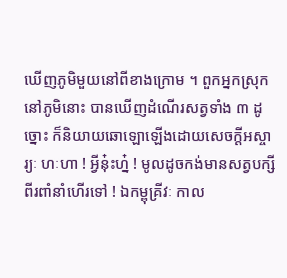ឃើញភូមិមួយនៅពីខាងក្រោម ។ ពួកអ្នកស្រុកនៅភូមិនោះ បានឃើញដំណើរសត្វទាំង ៣ ដូច្នោះ ក៏និយាយឆោឡោឡើងដោយសេចក្ដីអស្ចារ្យៈ ហៈហា ! អ្វីនុ៎ះហ្ន៎ ! មូលដូចកង់មានសត្វបក្សីពីរពាំនាំហើរទៅ ! ឯកម្ពុគ្រីវៈ កាល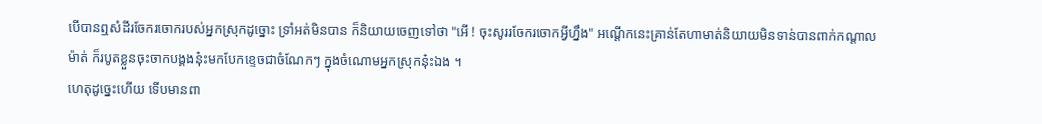បើបានឮសំដីរចែករចោករបស់អ្នកស្រុកដូច្នោះ ទ្រាំអត់មិនបាន ក៏និយាយចេញទៅថា "អើ ! ចុះសូររចែករចោកអ្វីហ្នឹង" អណ្ដើកនេះគ្រាន់តែហាមាត់និយាយមិនទាន់បានពាក់កណ្ដាលម៉ាត់ ក៏របូតខ្លួនចុះចាកបង្គងនុ៎ះមកបែកខ្ទេចជាចំណែកៗ ក្នុងចំណោមអ្នកស្រុកនុ៎ះឯង ។
ហេតុដូច្នេះហើយ ទើបមានពា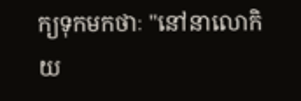ក្យទុកមកថាៈ "នៅនាលោកិយ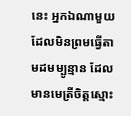នេះ អ្នកឯណាមួយ ដែលមិនព្រមធ្វើតាមដមម្បូន្មាន ដែលមានមេត្រីចិត្តស្មោះ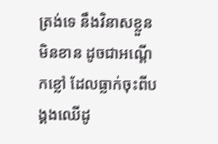ត្រង់ទេ នឹងវិនាសខ្លួនមិនខាន ដូចជាអណ្ដើកខ្លៅ ដែលធ្លាក់ចុះពីបង្គងឈើដូ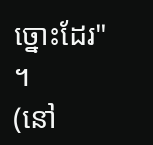ច្នោះដែរ" ។
(នៅ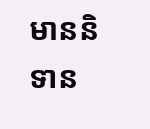មាននិទាន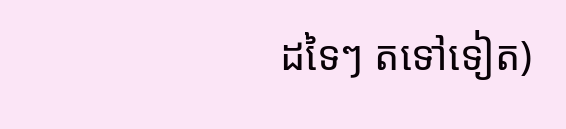ដទៃៗ តទៅទៀត)